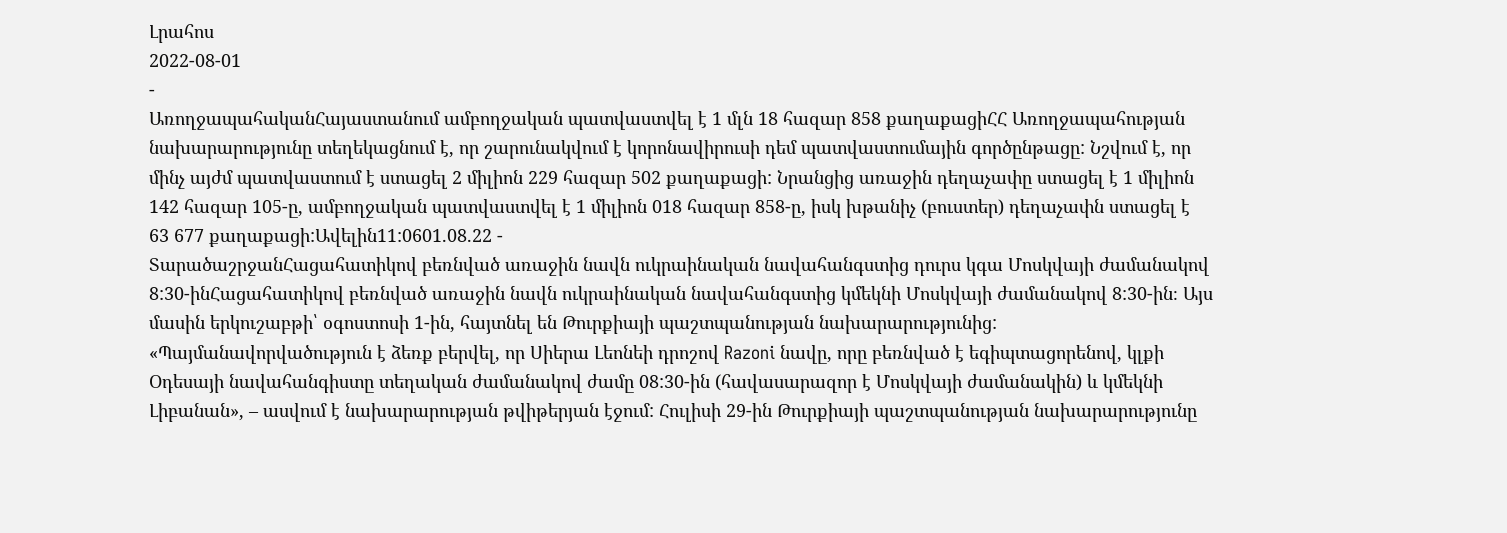Լրահոս
2022-08-01
-
ԱռողջապահականՀայաստանում ամբողջական պատվաստվել է 1 մլն 18 հազար 858 քաղաքացիՀՀ Առողջապահության նախարարությունը տեղեկացնում է, որ շարունակվում է կորոնավիրուսի դեմ պատվաստումային գործընթացը: Նշվում է, որ մինչ այժմ պատվաստում է ստացել 2 միլիոն 229 հազար 502 քաղաքացի: Նրանցից առաջին դեղաչափը ստացել է 1 միլիոն 142 հազար 105-ը, ամբողջական պատվաստվել է 1 միլիոն 018 հազար 858-ը, իսկ խթանիչ (բուստեր) դեղաչափն ստացել է 63 677 քաղաքացի:Ավելին11:0601.08.22 -
ՏարածաշրջանՀացահատիկով բեռնված առաջին նավն ուկրաինական նավահանգստից դուրս կգա Մոսկվայի ժամանակով 8:30-ինՀացահատիկով բեռնված առաջին նավն ուկրաինական նավահանգստից կմեկնի Մոսկվայի ժամանակով 8:30-ին։ Այս մասին երկուշաբթի՝ օգոստոսի 1-ին, հայտնել են Թուրքիայի պաշտպանության նախարարությունից: «Պայմանավորվածություն է ձեռք բերվել, որ Սիերա Լեոնեի դրոշով Razoni նավը, որը բեռնված է եգիպտացորենով, կլքի Օդեսայի նավահանգիստը տեղական ժամանակով ժամը 08:30-ին (հավասարազոր է Մոսկվայի ժամանակին) և կմեկնի Լիբանան», – ասվում է նախարարության թվիթերյան էջում: Հուլիսի 29-ին Թուրքիայի պաշտպանության նախարարությունը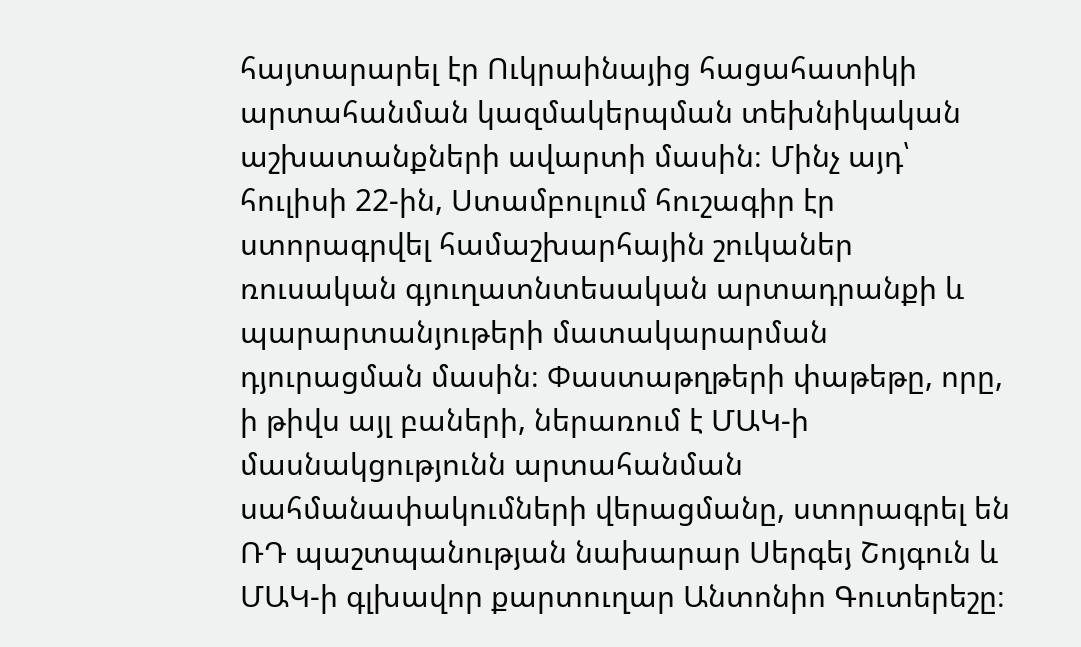հայտարարել էր Ուկրաինայից հացահատիկի արտահանման կազմակերպման տեխնիկական աշխատանքների ավարտի մասին։ Մինչ այդ՝ հուլիսի 22-ին, Ստամբուլում հուշագիր էր ստորագրվել համաշխարհային շուկաներ ռուսական գյուղատնտեսական արտադրանքի և պարարտանյութերի մատակարարման դյուրացման մասին։ Փաստաթղթերի փաթեթը, որը, ի թիվս այլ բաների, ներառում է ՄԱԿ-ի մասնակցությունն արտահանման սահմանափակումների վերացմանը, ստորագրել են ՌԴ պաշտպանության նախարար Սերգեյ Շոյգուն և ՄԱԿ-ի գլխավոր քարտուղար Անտոնիո Գուտերեշը։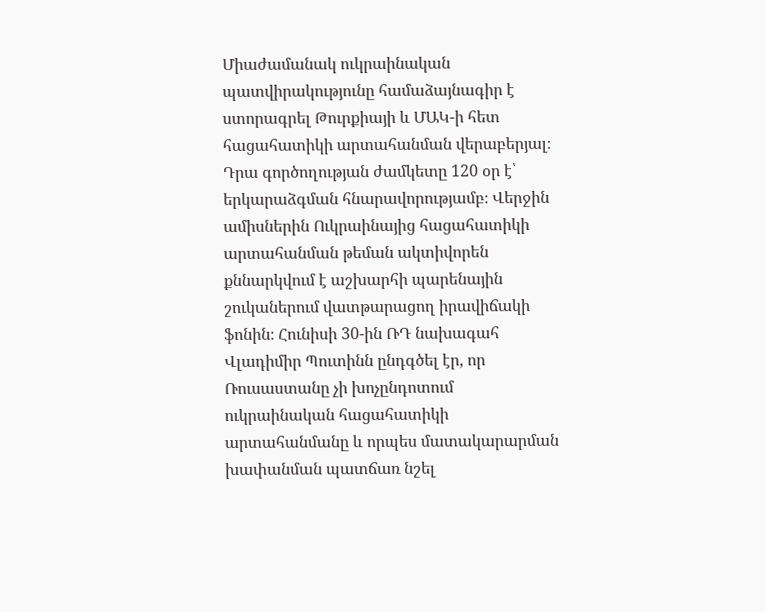Միաժամանակ ուկրաինական պատվիրակությունը համաձայնագիր է ստորագրել Թուրքիայի և ՄԱԿ-ի հետ հացահատիկի արտահանման վերաբերյալ։ Դրա գործողության ժամկետը 120 օր է՝ երկարաձգման հնարավորությամբ։ Վերջին ամիսներին Ուկրաինայից հացահատիկի արտահանման թեման ակտիվորեն քննարկվում է աշխարհի պարենային շուկաներում վատթարացող իրավիճակի ֆոնին։ Հունիսի 30-ին ՌԴ նախագահ Վլադիմիր Պուտինն ընդգծել էր, որ Ռուսաստանը չի խոչընդոտում ուկրաինական հացահատիկի արտահանմանը և որպես մատակարարման խափանման պատճառ նշել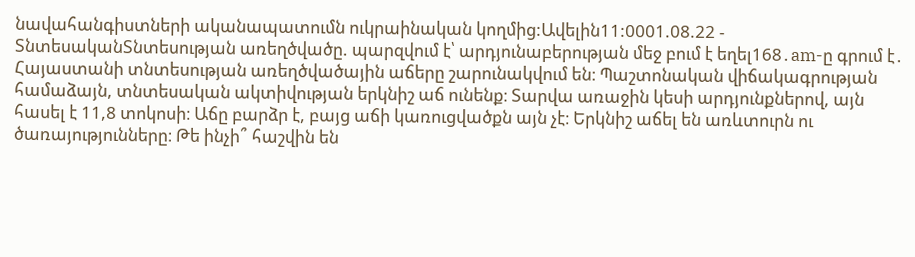նավահանգիստների ականապատումն ուկրաինական կողմից:Ավելին11:0001.08.22 -
ՏնտեսականՏնտեսության առեղծվածը. պարզվում է՝ արդյունաբերության մեջ բում է եղել168․am-ը գրում է․ Հայաստանի տնտեսության առեղծվածային աճերը շարունակվում են։ Պաշտոնական վիճակագրության համաձայն, տնտեսական ակտիվության երկնիշ աճ ունենք։ Տարվա առաջին կեսի արդյունքներով, այն հասել է 11,8 տոկոսի։ Աճը բարձր է, բայց աճի կառուցվածքն այն չէ։ Երկնիշ աճել են առևտուրն ու ծառայությունները։ Թե ինչի՞ հաշվին են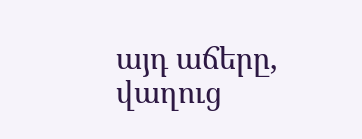այդ աճերը, վաղուց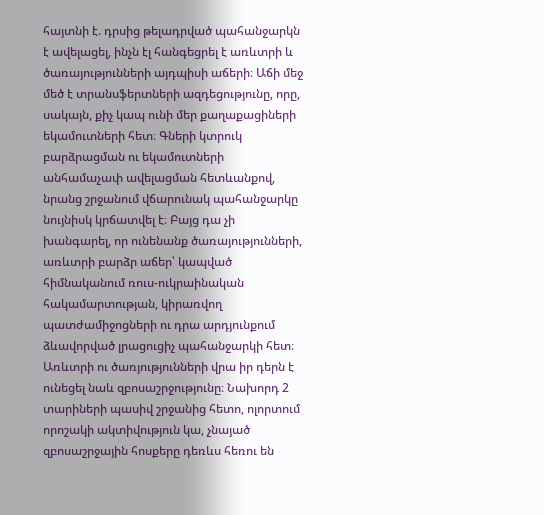հայտնի է. դրսից թելադրված պահանջարկն է ավելացել, ինչն էլ հանգեցրել է առևտրի և ծառայությունների այդպիսի աճերի։ Աճի մեջ մեծ է տրանսֆերտների ազդեցությունը, որը, սակայն, քիչ կապ ունի մեր քաղաքացիների եկամուտների հետ։ Գների կտրուկ բարձրացման ու եկամուտների անհամաչափ ավելացման հետևանքով, նրանց շրջանում վճարունակ պահանջարկը նույնիսկ կրճատվել է։ Բայց դա չի խանգարել, որ ունենանք ծառայությունների, առևտրի բարձր աճեր՝ կապված հիմնականում ռուս-ուկրաինական հակամարտության, կիրառվող պատժամիջոցների ու դրա արդյունքում ձևավորված լրացուցիչ պահանջարկի հետ։ Առևտրի ու ծառյությունների վրա իր դերն է ունեցել նաև զբոսաշրջությունը։ Նախորդ 2 տարիների պասիվ շրջանից հետո, ոլորտում որոշակի ակտիվություն կա, չնայած զբոսաշրջային հոսքերը դեռևս հեռու են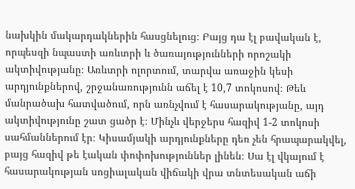նախկին մակարդակներին հասցնելուց։ Բայց դա էլ բավական է, որպեսզի նպաստի առևտրի և ծառայությունների որոշակի ակտիվությանը։ Առևտրի ոլորտում, տարվա առաջին կեսի արդյունքներով, շրջանառությունն աճել է 10,7 տոկոսով։ Թեև մանրածախ հատվածում, որն առնչվում է հասարակությանը, այդ ակտիվությունը շատ ցածր է։ Մինչև վերջերս հազիվ 1-2 տոկոսի սահմաններում էր։ Կիսամյակի արդյունքները դեռ չեն հրապարակվել, բայց հազիվ թե էական փոփոխություններ լինեն։ Սա էլ վկայում է հասարակության սոցիալական վիճակի վրա տնտեսական աճի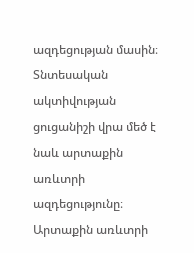ազդեցության մասին։ Տնտեսական ակտիվության ցուցանիշի վրա մեծ է նաև արտաքին առևտրի ազդեցությունը։ Արտաքին առևտրի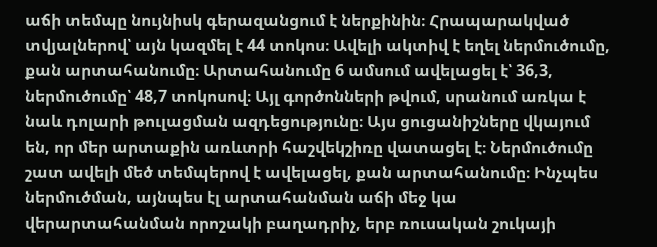աճի տեմպը նույնիսկ գերազանցում է ներքինին։ Հրապարակված տվյալներով՝ այն կազմել է 44 տոկոս։ Ավելի ակտիվ է եղել ներմուծումը, քան արտահանումը։ Արտահանումը 6 ամսում ավելացել է՝ 36,3, ներմուծումը՝ 48,7 տոկոսով։ Այլ գործոնների թվում, սրանում առկա է նաև դոլարի թուլացման ազդեցությունը։ Այս ցուցանիշները վկայում են, որ մեր արտաքին առևտրի հաշվեկշիռը վատացել է։ Ներմուծումը շատ ավելի մեծ տեմպերով է ավելացել, քան արտահանումը։ Ինչպես ներմուծման, այնպես էլ արտահանման աճի մեջ կա վերարտահանման որոշակի բաղադրիչ, երբ ռուսական շուկայի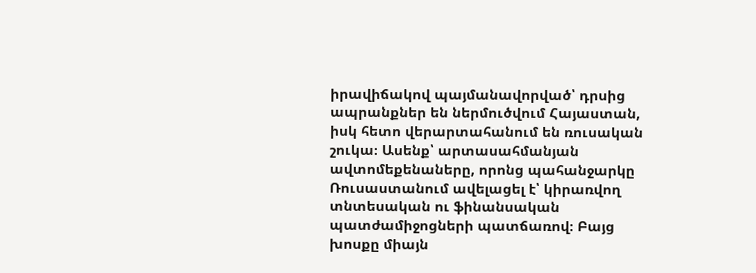իրավիճակով պայմանավորված՝ դրսից ապրանքներ են ներմուծվում Հայաստան, իսկ հետո վերարտահանում են ռուսական շուկա։ Ասենք՝ արտասահմանյան ավտոմեքենաները, որոնց պահանջարկը Ռուսաստանում ավելացել է՝ կիրառվող տնտեսական ու ֆինանսական պատժամիջոցների պատճառով։ Բայց խոսքը միայն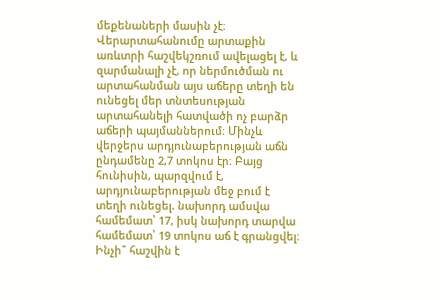մեքենաների մասին չէ։ Վերարտահանումը արտաքին առևտրի հաշվեկշռում ավելացել է, և զարմանալի չէ, որ ներմուծման ու արտահանման այս աճերը տեղի են ունեցել մեր տնտեսության արտահանելի հատվածի ոչ բարձր աճերի պայմաններում։ Մինչև վերջերս արդյունաբերության աճն ընդամենը 2,7 տոկոս էր։ Բայց հունիսին, պարզվում է, արդյունաբերության մեջ բում է տեղի ունեցել. նախորդ ամսվա համեմատ՝ 17, իսկ նախորդ տարվա համեմատ՝ 19 տոկոս աճ է գրանցվել։ Ինչի՞ հաշվին է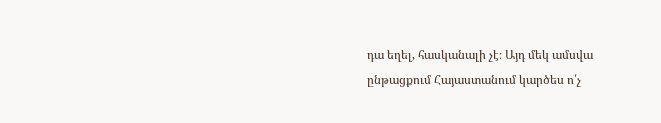դա եղել, հասկանալի չէ։ Այդ մեկ ամսվա ընթացքում Հայաստանում կարծես ո՛չ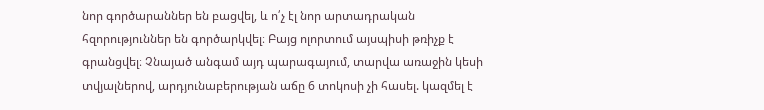նոր գործարաններ են բացվել, և ո՛չ էլ նոր արտադրական հզորություններ են գործարկվել։ Բայց ոլորտում այսպիսի թռիչք է գրանցվել։ Չնայած անգամ այդ պարագայում, տարվա առաջին կեսի տվյալներով, արդյունաբերության աճը 6 տոկոսի չի հասել. կազմել է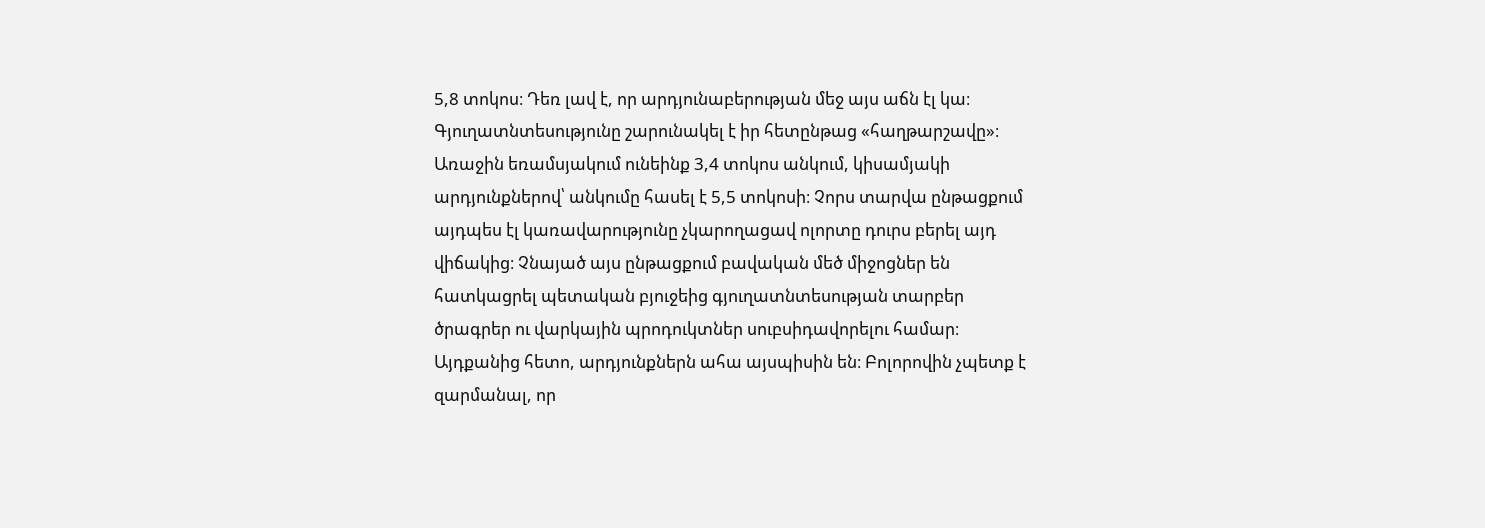5,8 տոկոս։ Դեռ լավ է, որ արդյունաբերության մեջ այս աճն էլ կա։ Գյուղատնտեսությունը շարունակել է իր հետընթաց «հաղթարշավը»։ Առաջին եռամսյակում ունեինք 3,4 տոկոս անկում, կիսամյակի արդյունքներով՝ անկումը հասել է 5,5 տոկոսի։ Չորս տարվա ընթացքում այդպես էլ կառավարությունը չկարողացավ ոլորտը դուրս բերել այդ վիճակից։ Չնայած այս ընթացքում բավական մեծ միջոցներ են հատկացրել պետական բյուջեից գյուղատնտեսության տարբեր ծրագրեր ու վարկային պրոդուկտներ սուբսիդավորելու համար։ Այդքանից հետո, արդյունքներն ահա այսպիսին են։ Բոլորովին չպետք է զարմանալ, որ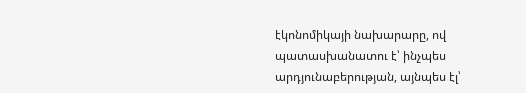էկոնոմիկայի նախարարը, ով պատասխանատու է՝ ինչպես արդյունաբերության, այնպես էլ՝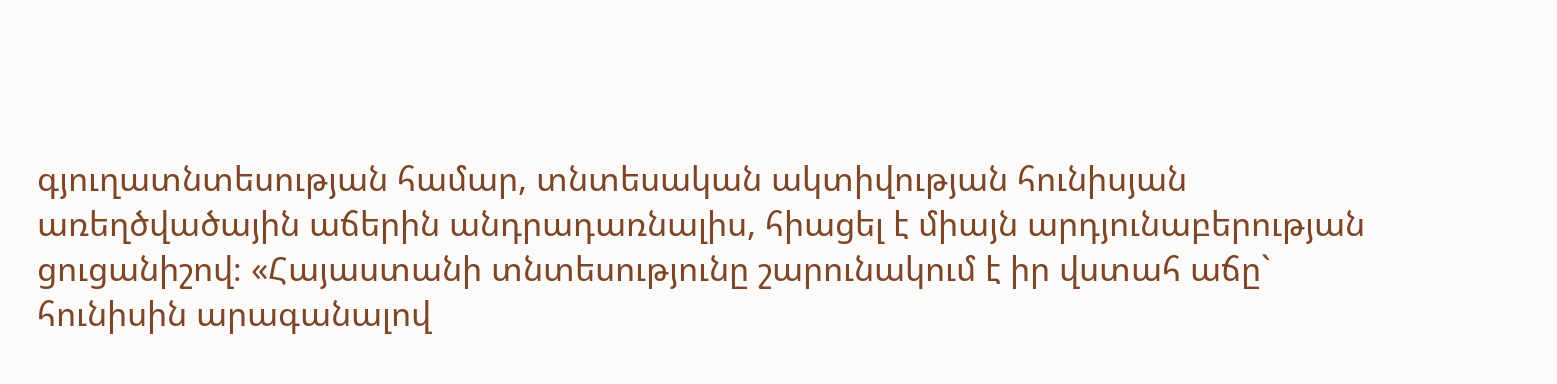գյուղատնտեսության համար, տնտեսական ակտիվության հունիսյան առեղծվածային աճերին անդրադառնալիս, հիացել է միայն արդյունաբերության ցուցանիշով։ «Հայաստանի տնտեսությունը շարունակում է իր վստահ աճը` հունիսին արագանալով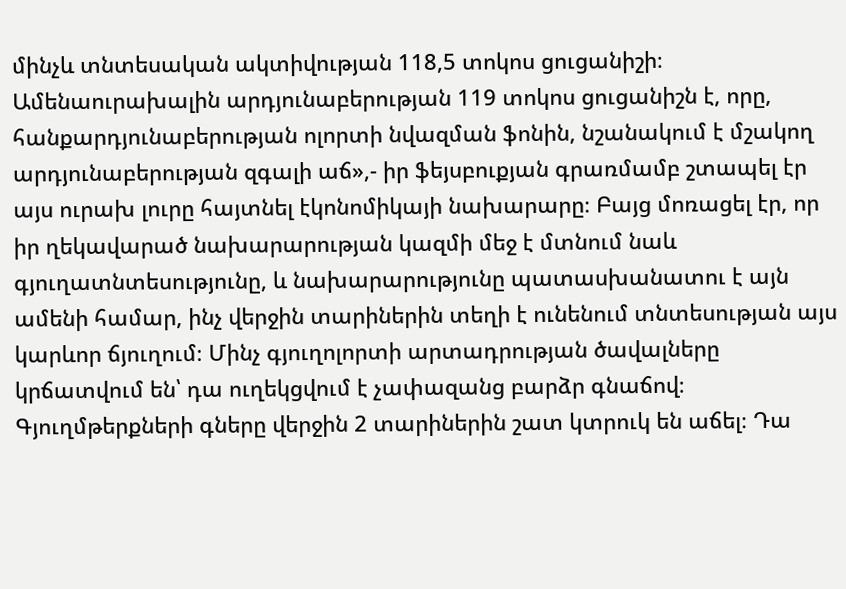մինչև տնտեսական ակտիվության 118,5 տոկոս ցուցանիշի։ Ամենաուրախալին արդյունաբերության 119 տոկոս ցուցանիշն է, որը, հանքարդյունաբերության ոլորտի նվազման ֆոնին, նշանակում է մշակող արդյունաբերության զգալի աճ»,- իր ֆեյսբուքյան գրառմամբ շտապել էր այս ուրախ լուրը հայտնել էկոնոմիկայի նախարարը։ Բայց մոռացել էր, որ իր ղեկավարած նախարարության կազմի մեջ է մտնում նաև գյուղատնտեսությունը, և նախարարությունը պատասխանատու է այն ամենի համար, ինչ վերջին տարիներին տեղի է ունենում տնտեսության այս կարևոր ճյուղում։ Մինչ գյուղոլորտի արտադրության ծավալները կրճատվում են՝ դա ուղեկցվում է չափազանց բարձր գնաճով։ Գյուղմթերքների գները վերջին 2 տարիներին շատ կտրուկ են աճել։ Դա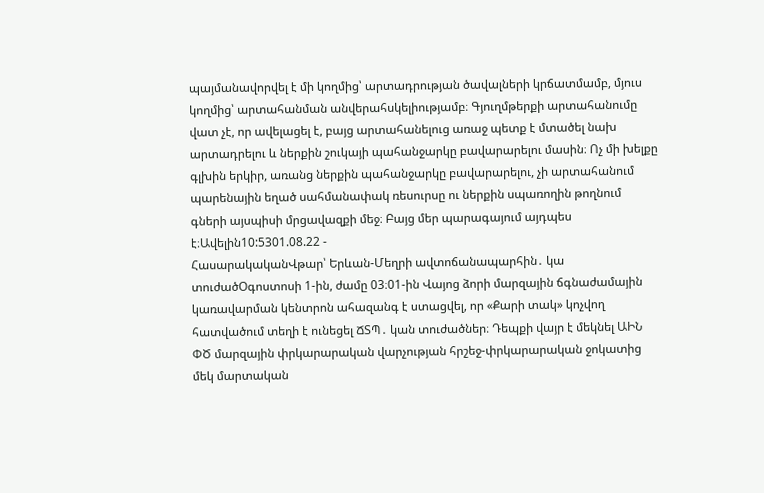պայմանավորվել է մի կողմից՝ արտադրության ծավալների կրճատմամբ, մյուս կողմից՝ արտահանման անվերահսկելիությամբ։ Գյուղմթերքի արտահանումը վատ չէ, որ ավելացել է, բայց արտահանելուց առաջ պետք է մտածել նախ արտադրելու և ներքին շուկայի պահանջարկը բավարարելու մասին։ Ոչ մի խելքը գլխին երկիր, առանց ներքին պահանջարկը բավարարելու, չի արտահանում պարենային եղած սահմանափակ ռեսուրսը ու ներքին սպառողին թողնում գների այսպիսի մրցավազքի մեջ։ Բայց մեր պարագայում այդպես է։Ավելին10:5301.08.22 -
ՀասարակականՎթար՝ Երևան-Մեղրի ավտոճանապարհին․ կա տուժածՕգոստոսի 1-ին, ժամը 03։01-ին Վայոց ձորի մարզային ճգնաժամային կառավարման կենտրոն ահազանգ է ստացվել, որ «Քարի տակ» կոչվող հատվածում տեղի է ունեցել ՃՏՊ․ կան տուժածներ։ Դեպքի վայր է մեկնել ԱԻՆ ՓԾ մարզային փրկարարական վարչության հրշեջ-փրկարարական ջոկատից մեկ մարտական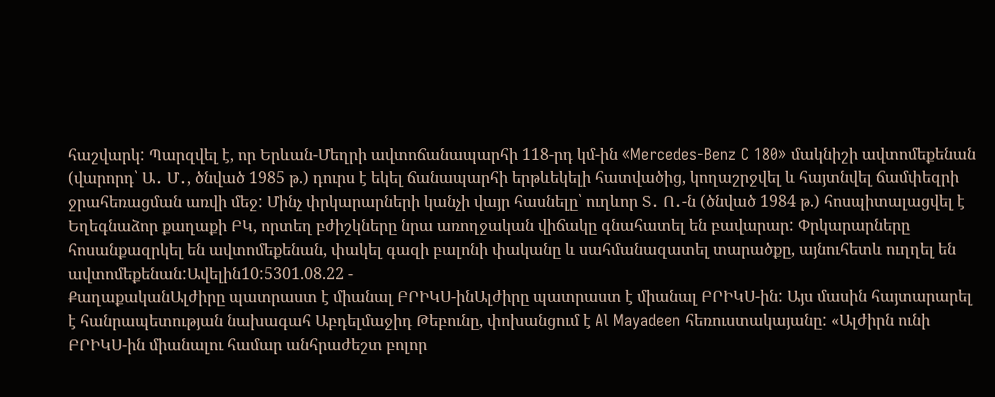հաշվարկ: Պարզվել է, որ Երևան-Մեղրի ավտոճանապարհի 118-րդ կմ-ին «Mercedes-Benz C 180» մակնիշի ավտոմեքենան (վարորդ՝ Ա․ Մ․, ծնված 1985 թ.) դուրս է եկել ճանապարհի երթևեկելի հատվածից, կողաշրջվել և հայտնվել ճամփեզրի ջրահեռացման առվի մեջ: Մինչ փրկարարների կանչի վայր հասնելը՝ ուղևոր Տ․ Ո․-ն (ծնված 1984 թ.) հոսպիտալացվել է Եղեգնաձոր քաղաքի ԲԿ, որտեղ բժիշկները նրա առողջական վիճակը գնահատել են բավարար: Փրկարարները հոսանքազրկել են ավտոմեքենան, փակել գազի բալոնի փականը և սահմանազատել տարածքը, այնուհետև ուղղել են ավտոմեքենան:Ավելին10:5301.08.22 -
ՔաղաքականԱլժիրը պատրաստ է միանալ ԲՐԻԿՍ-ինԱլժիրը պատրաստ է միանալ ԲՐԻԿՍ-ին: Այս մասին հայտարարել է հանրապետության նախագահ Աբդելմաջիդ Թեբունը, փոխանցում է Al Mayadeen հեռուստակայանը: «Ալժիրն ունի ԲՐԻԿՍ-ին միանալու համար անհրաժեշտ բոլոր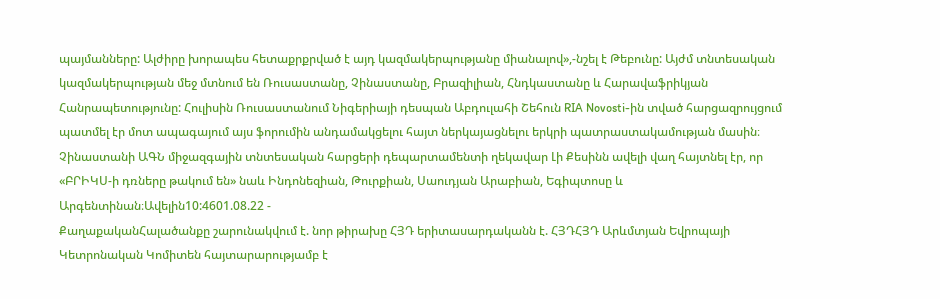պայմանները: Ալժիրը խորապես հետաքրքրված է այդ կազմակերպությանը միանալով»,-նշել է Թեբունը: Այժմ տնտեսական կազմակերպության մեջ մտնում են Ռուսաստանը, Չինաստանը, Բրազիլիան, Հնդկաստանը և Հարավաֆրիկյան Հանրապետությունը: Հուլիսին Ռուսաստանում Նիգերիայի դեսպան Աբդուլահի Շեհուն RIA Novosti-ին տված հարցազրույցում պատմել էր մոտ ապագայում այս ֆորումին անդամակցելու հայտ ներկայացնելու երկրի պատրաստակամության մասին։ Չինաստանի ԱԳՆ միջազգային տնտեսական հարցերի դեպարտամենտի ղեկավար Լի Քեսինն ավելի վաղ հայտնել էր, որ «ԲՐԻԿՍ-ի դռները թակում են» նաև Ինդոնեզիան, Թուրքիան, Սաուդյան Արաբիան, Եգիպտոսը և Արգենտինան։Ավելին10:4601.08.22 -
ՔաղաքականՀալածանքը շարունակվում է. նոր թիրախը ՀՅԴ երիտասարդականն է. ՀՅԴՀՅԴ Արևմտյան Եվրոպայի Կետրոնական Կոմիտեն հայտարարությամբ է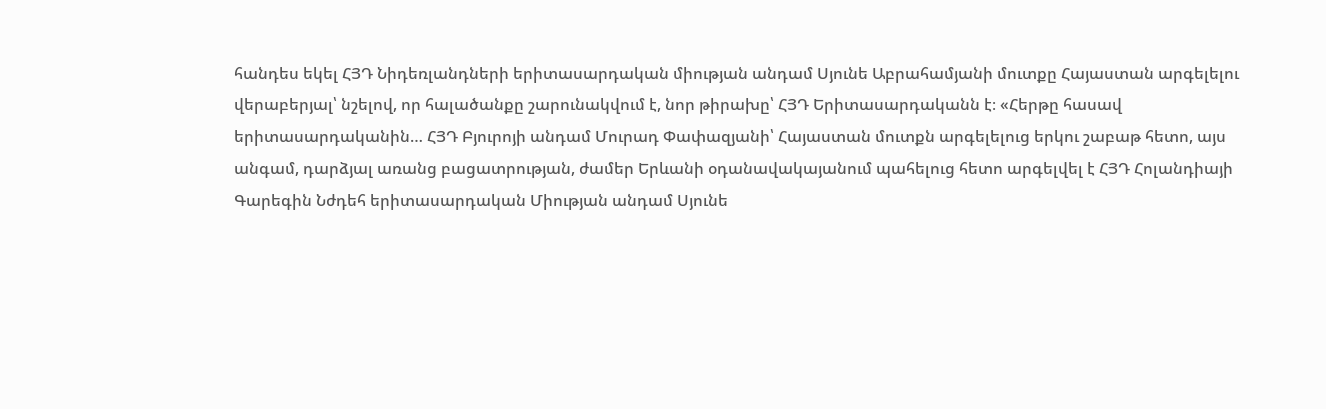հանդես եկել ՀՅԴ Նիդեռլանդների երիտասարդական միության անդամ Սյունե Աբրահամյանի մուտքը Հայաստան արգելելու վերաբերյալ՝ նշելով, որ հալածանքը շարունակվում է, նոր թիրախը՝ ՀՅԴ Երիտասարդականն է։ «Հերթը հասավ երիտասարդականին… ՀՅԴ Բյուրոյի անդամ Մուրադ Փափազյանի՝ Հայաստան մուտքն արգելելուց երկու շաբաթ հետո, այս անգամ, դարձյալ առանց բացատրության, ժամեր Երևանի օդանավակայանում պահելուց հետո արգելվել է ՀՅԴ Հոլանդիայի Գարեգին Նժդեհ երիտասարդական Միության անդամ Սյունե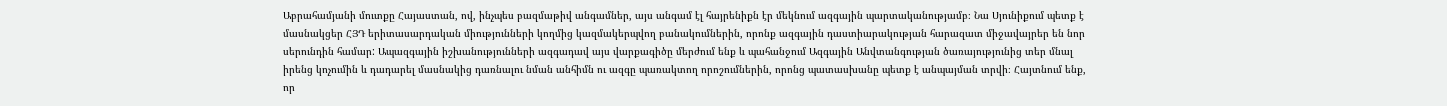Աբրահամյանի մուտքը Հայաստան, ով, ինչպես բազմաթիվ անգամներ, այս անգամ էլ հայրենիքն էր մեկնում ազգային պարտականությամբ։ Նա Սյունիքում պետք է մասնակցեր ՀՅԴ երիտասարդական միությունների կողմից կազմակերպվող բանակումներին, որոնք ազգային դաստիարակության հարազատ միջավայրեր են նոր սերունդին համար: Ապազգային իշխանությունների ազգադավ այս վարքագիծը մերժում ենք և պահանջում Ազգային Անվտանգության ծառայությունից տեր մնալ իրենց կոչումին և դադարել մասնակից դառնալու նման անհիմն ու ազգը պառակտող որոշումներին, որոնց պատասխանը պետք է անպայման տրվի։ Հայտնում ենք, որ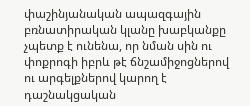փաշինյանական ապազգային բռնատիրական կլանը խաբկանքը չպետք է ունենա, որ նման սին ու փոքրոգի իբրև թէ ճնշամիջոցներով ու արգելքներով կարող է դաշնակցական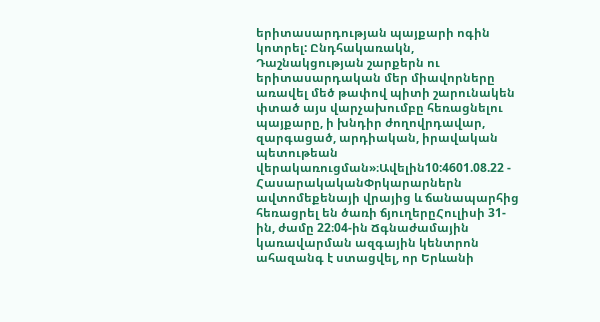երիտասարդության պայքարի ոգին կոտրել: Ընդհակառակն, Դաշնակցության շարքերն ու երիտասարդական մեր միավորները առավել մեծ թափով պիտի շարունակեն փտած այս վարչախումբը հեռացնելու պայքարը, ի խնդիր ժողովրդավար, զարգացած, արդիական, իրավական պետութեան վերակառուցման»։Ավելին10:4601.08.22 -
ՀասարակականՓրկարարներն ավտոմեքենայի վրայից և ճանապարհից հեռացրել են ծառի ճյուղերըՀուլիսի 31-ին, ժամը 22։04-ին Ճգնաժամային կառավարման ազգային կենտրոն ահազանգ է ստացվել, որ Երևանի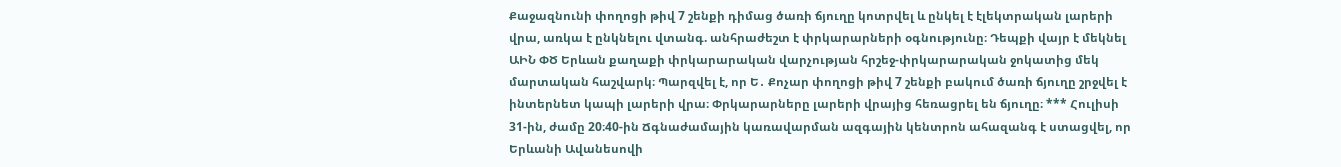Քաջազնունի փողոցի թիվ 7 շենքի դիմաց ծառի ճյուղը կոտրվել և ընկել է էլեկտրական լարերի վրա, առկա է ընկնելու վտանգ. անհրաժեշտ է փրկարարների օգնությունը։ Դեպքի վայր է մեկնել ԱԻՆ ՓԾ Երևան քաղաքի փրկարարական վարչության հրշեջ-փրկարարական ջոկատից մեկ մարտական հաշվարկ։ Պարզվել է, որ Ե․ Քոչար փողոցի թիվ 7 շենքի բակում ծառի ճյուղը շրջվել է ինտերնետ կապի լարերի վրա։ Փրկարարները լարերի վրայից հեռացրել են ճյուղը։ *** Հուլիսի 31-ին, ժամը 20։40-ին Ճգնաժամային կառավարման ազգային կենտրոն ահազանգ է ստացվել, որ Երևանի Ավանեսովի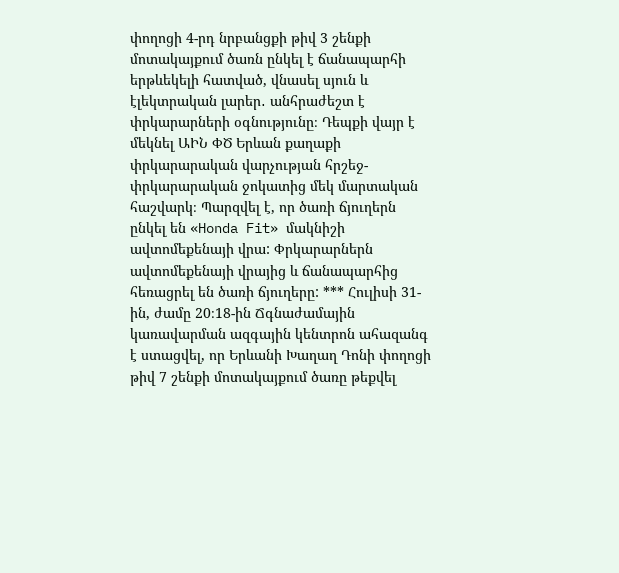փողոցի 4-րդ նրբանցքի թիվ 3 շենքի մոտակայքում ծառն ընկել է ճանապարհի երթևեկելի հատված, վնասել սյուն և էլեկտրական լարեր․ անհրաժեշտ է փրկարարների օգնությունը։ Դեպքի վայր է մեկնել ԱԻՆ ՓԾ Երևան քաղաքի փրկարարական վարչության հրշեջ-փրկարարական ջոկատից մեկ մարտական հաշվարկ։ Պարզվել է, որ ծառի ճյուղերն ընկել են «Honda Fit» մակնիշի ավտոմեքենայի վրա: Փրկարարներն ավտոմեքենայի վրայից և ճանապարհից հեռացրել են ծառի ճյուղերը: *** Հուլիսի 31-ին, ժամը 20։18-ին Ճգնաժամային կառավարման ազգային կենտրոն ահազանգ է ստացվել, որ Երևանի Խաղաղ Դոնի փողոցի թիվ 7 շենքի մոտակայքում ծառը թեքվել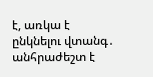է, առկա է ընկնելու վտանգ․ անհրաժեշտ է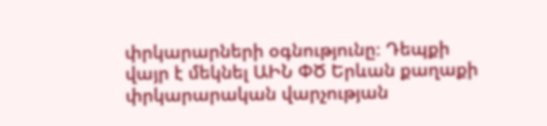փրկարարների օգնությունը։ Դեպքի վայր է մեկնել ԱԻՆ ՓԾ Երևան քաղաքի փրկարարական վարչության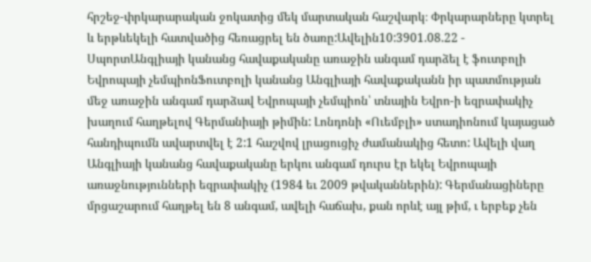հրշեջ-փրկարարական ջոկատից մեկ մարտական հաշվարկ։ Փրկարարները կտրել և երթևեկելի հատվածից հեռացրել են ծառը:Ավելին10:3901.08.22 -
ՍպորտԱնգլիայի կանանց հավաքականը առաջին անգամ դարձել է ֆուտբոլի Եվրոպայի չեմպիոնՖուտբոլի կանանց Անգլիայի հավաքականն իր պատմության մեջ առաջին անգամ դարձավ Եվրոպայի չեմպիոն՝ տնային Եվրո-ի եզրափակիչ խաղում հաղթելով Գերմանիայի թիմին: Լոնդոնի «Ուեմբլի» ստադիոնում կայացած հանդիպումն ավարտվել է 2:1 հաշվով լրացուցիչ ժամանակից հետո: Ավելի վաղ Անգլիայի կանանց հավաքականը երկու անգամ դուրս էր եկել Եվրոպայի առաջնությունների եզրափակիչ (1984 եւ 2009 թվականներին): Գերմանացիները մրցաշարում հաղթել են 8 անգամ, ավելի հաճախ, քան որևէ այլ թիմ, ւ երբեք չեն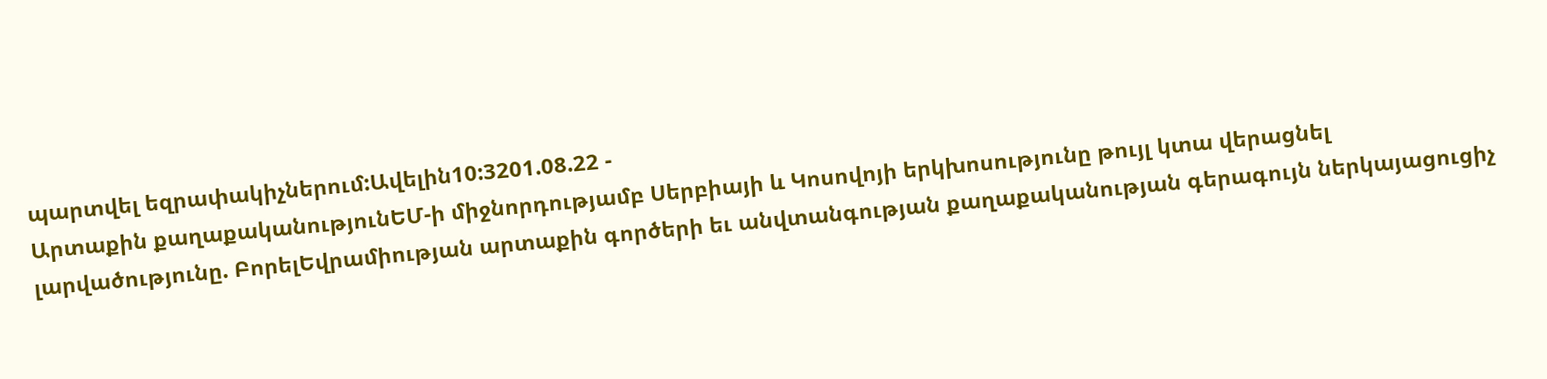պարտվել եզրափակիչներում:Ավելին10:3201.08.22 -
Արտաքին քաղաքականությունԵՄ-ի միջնորդությամբ Սերբիայի և Կոսովոյի երկխոսությունը թույլ կտա վերացնել լարվածությունը. ԲորելԵվրամիության արտաքին գործերի եւ անվտանգության քաղաքականության գերագույն ներկայացուցիչ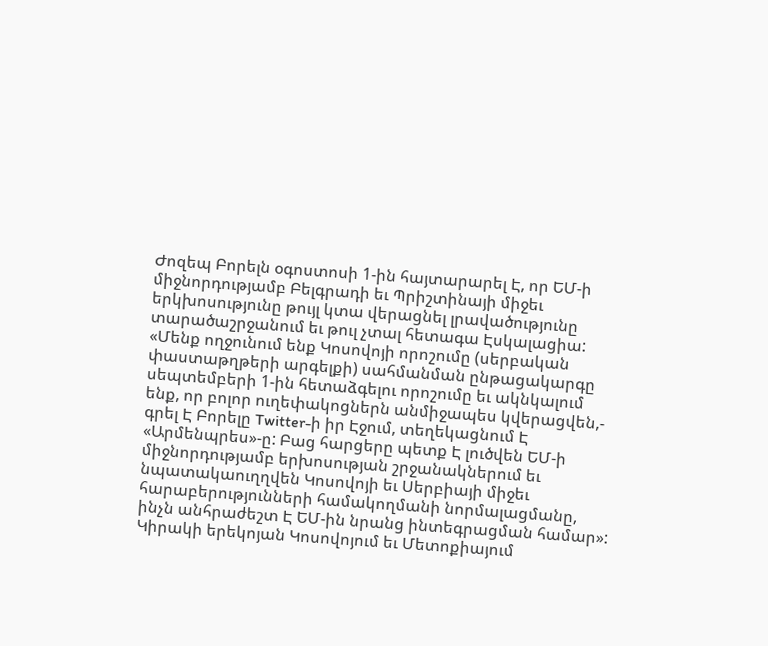Ժոզեպ Բորելն օգոստոսի 1-ին հայտարարել Է, որ ԵՄ-ի միջնորդությամբ Բելգրադի եւ Պրիշտինայի միջեւ երկխոսությունը թույլ կտա վերացնել լրավածությունը տարածաշրջանում եւ թուլ չտալ հետագա Էսկալացիա: «Մենք ողջունում ենք Կոսովոյի որոշումը (սերբական փաստաթղթերի արգելքի) սահմանման ընթացակարգը սեպտեմբերի 1-ին հետաձգելու որոշումը եւ ակնկալում ենք, որ բոլոր ուղեփակոցներն անմիջապես կվերացվեն,- գրել Է Բորելը Twitter-ի իր Էջում, տեղեկացնում Է «Արմենպրես»-ը: Բաց հարցերը պետք Է լուծվեն ԵՄ-ի միջնորդությամբ երխոսության շրջանակներում եւ նպատակաուղղվեն Կոսովոյի եւ Սերբիայի միջեւ հարաբերությունների համակողմանի նորմալացմանը, ինչն անհրաժեշտ Է ԵՄ-ին նրանց ինտեգրացման համար»: Կիրակի երեկոյան Կոսովոյում եւ Մետոքիայում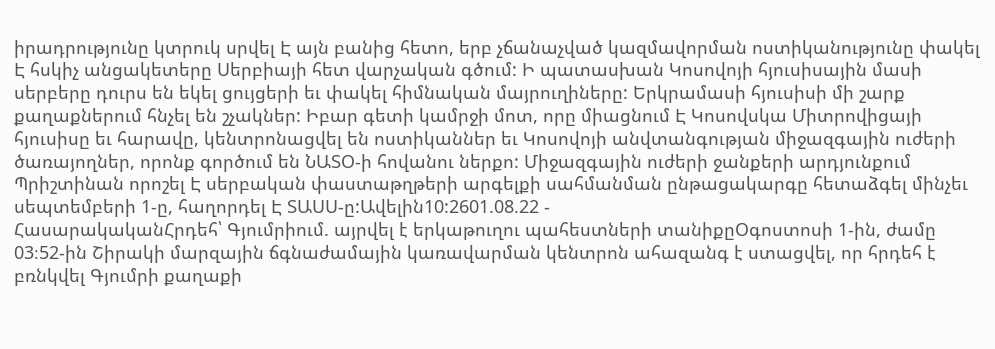իրադրությունը կտրուկ սրվել Է այն բանից հետո, երբ չճանաչված կազմավորման ոստիկանությունը փակել Է հսկիչ անցակետերը Սերբիայի հետ վարչական գծում: Ի պատասխան Կոսովոյի հյուսիսային մասի սերբերը դուրս են եկել ցույցերի եւ փակել հիմնական մայրուղիները: Երկրամասի հյուսիսի մի շարք քաղաքներում հնչել են շչակներ: Իբար գետի կամրջի մոտ, որը միացնում Է Կոսովսկա Միտրովիցայի հյուսիսը եւ հարավը, կենտրոնացվել են ոստիկաններ եւ Կոսովոյի անվտանգության միջազգային ուժերի ծառայողներ, որոնք գործում են ՆԱՏՕ-ի հովանու ներքո: Միջազգային ուժերի ջանքերի արդյունքում Պրիշտինան որոշել Է սերբական փաստաթղթերի արգելքի սահմանման ընթացակարգը հետաձգել մինչեւ սեպտեմբերի 1-ը, հաղորդել Է ՏԱՍՍ-ը:Ավելին10:2601.08.22 -
ՀասարակականՀրդեհ՝ Գյումրիում. այրվել է երկաթուղու պահեստների տանիքըՕգոստոսի 1-ին, ժամը 03։52-ին Շիրակի մարզային ճգնաժամային կառավարման կենտրոն ահազանգ է ստացվել, որ հրդեհ է բռնկվել Գյումրի քաղաքի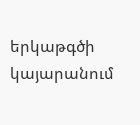երկաթգծի կայարանում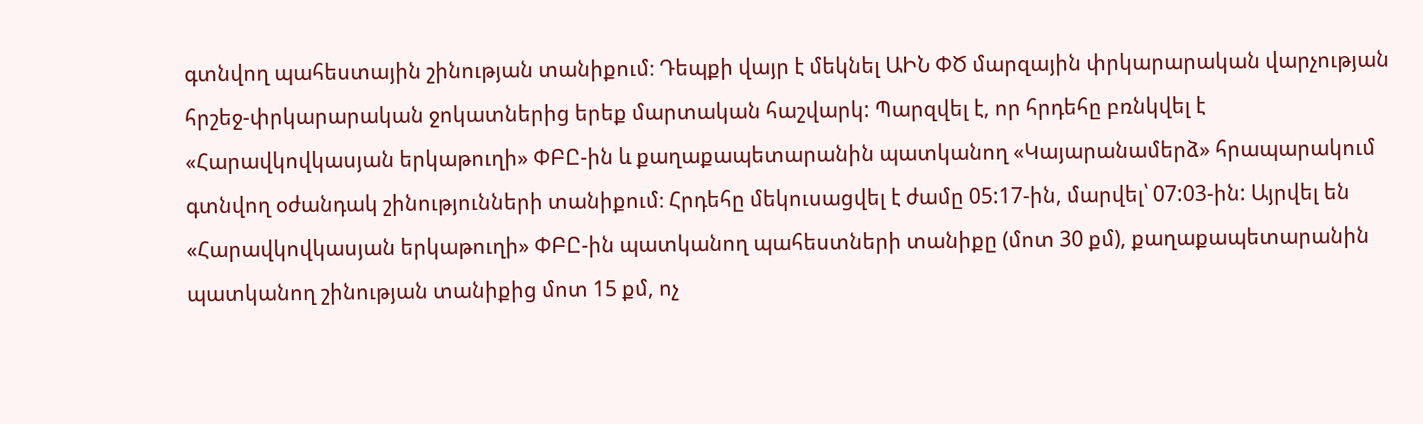գտնվող պահեստային շինության տանիքում։ Դեպքի վայր է մեկնել ԱԻՆ ՓԾ մարզային փրկարարական վարչության հրշեջ-փրկարարական ջոկատներից երեք մարտական հաշվարկ: Պարզվել է, որ հրդեհը բռնկվել է «Հարավկովկասյան երկաթուղի» ՓԲԸ-ին և քաղաքապետարանին պատկանող «Կայարանամերձ» հրապարակում գտնվող օժանդակ շինությունների տանիքում։ Հրդեհը մեկուսացվել է ժամը 05:17-ին, մարվել՝ 07:03-ին: Այրվել են «Հարավկովկասյան երկաթուղի» ՓԲԸ-ին պատկանող պահեստների տանիքը (մոտ 30 քմ), քաղաքապետարանին պատկանող շինության տանիքից մոտ 15 քմ, ոչ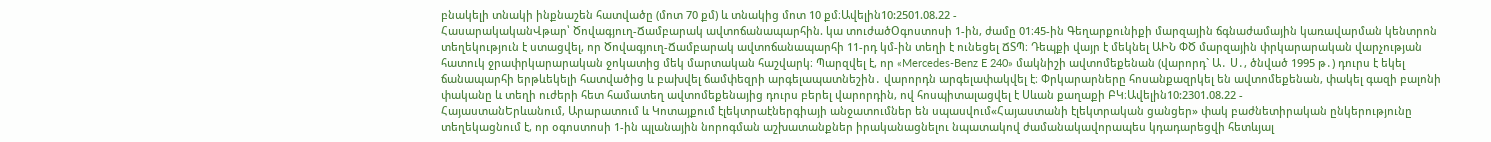բնակելի տնակի ինքնաշեն հատվածը (մոտ 70 քմ) և տնակից մոտ 10 քմ։Ավելին10:2501.08.22 -
ՀասարակականՎթար՝ Ծովագյուղ-Ճամբարակ ավտոճանապարհին. կա տուժածՕգոստոսի 1-ին, ժամը 01։45-ին Գեղարքունիքի մարզային ճգնաժամային կառավարման կենտրոն տեղեկություն է ստացվել, որ Ծովագյուղ-Ճամբարակ ավտոճանապարհի 11-րդ կմ-ին տեղի է ունեցել ՃՏՊ։ Դեպքի վայր է մեկնել ԱԻՆ ՓԾ մարզային փրկարարական վարչության հատուկ ջրափրկարարական ջոկատից մեկ մարտական հաշվարկ։ Պարզվել է, որ «Mercedes-Benz E 240» մակնիշի ավտոմեքենան (վարորդ` Ա․ Ս․, ծնված 1995 թ․) դուրս է եկել ճանապարհի երթևեկելի հատվածից և բախվել ճամփեզրի արգելապատնեշին․ վարորդն արգելափակվել է։ Փրկարարները հոսանքազրկել են ավտոմեքենան, փակել գազի բալոնի փականը և տեղի ուժերի հետ համատեղ ավտոմեքենայից դուրս բերել վարորդին, ով հոսպիտալացվել է Սևան քաղաքի ԲԿ։Ավելին10:2301.08.22 -
ՀայաստանԵրևանում, Արարատում և Կոտայքում էլեկտրաէներգիայի անջատումներ են սպասվում«Հայաստանի էլեկտրական ցանցեր» փակ բաժնետիրական ընկերությունը տեղեկացնում է, որ օգոստոսի 1-ին պլանային նորոգման աշխատանքներ իրականացնելու նպատակով ժամանակավորապես կդադարեցվի հետևյալ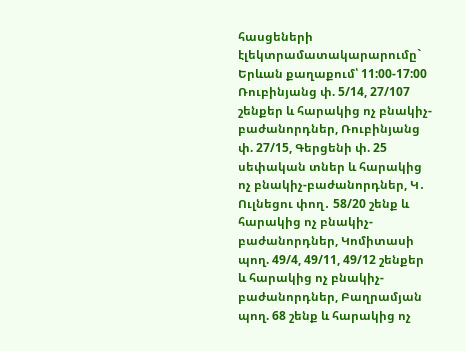հասցեների էլեկտրամատակարարումը` Երևան քաղաքում՝ 11:00-17:00 Ռուբինյանց փ. 5/14, 27/107 շենքեր և հարակից ոչ բնակիչ-բաժանորդներ, Ռուբինյանց փ. 27/15, Գերցենի փ. 25 սեփական տներ և հարակից ոչ բնակիչ-բաժանորդներ, Կ․ Ուլնեցու փող․ 58/20 շենք և հարակից ոչ բնակիչ-բաժանորդներ, Կոմիտասի պող. 49/4, 49/11, 49/12 շենքեր և հարակից ոչ բնակիչ-բաժանորդներ, Բաղրամյան պող. 68 շենք և հարակից ոչ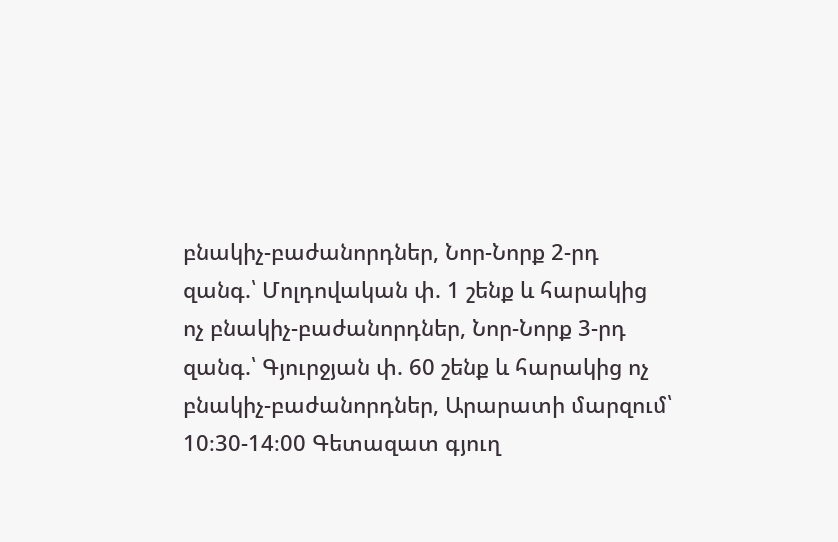բնակիչ-բաժանորդներ, Նոր-Նորք 2-րդ զանգ.՝ Մոլդովական փ. 1 շենք և հարակից ոչ բնակիչ-բաժանորդներ, Նոր-Նորք 3-րդ զանգ.՝ Գյուրջյան փ. 60 շենք և հարակից ոչ բնակիչ-բաժանորդներ, Արարատի մարզում՝ 10։30-14։00 Գետազատ գյուղ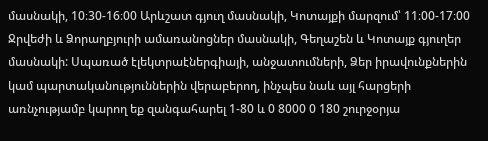մասնակի, 10։30-16։00 Արևշատ գյուղ մասնակի, Կոտայքի մարզում՝ 11։00-17։00 Ջրվեժի և Ձորաղբյուրի ամառանոցներ մասնակի, Գեղաշեն և Կոտայք գյուղեր մասնակի: Սպառած էլեկտրաէներգիայի, անջատումների, Ձեր իրավունքներին կամ պարտականություններին վերաբերող, ինչպես նաև այլ հարցերի առնչությամբ կարող եք զանգահարել 1-80 և 0 8000 0 180 շուրջօրյա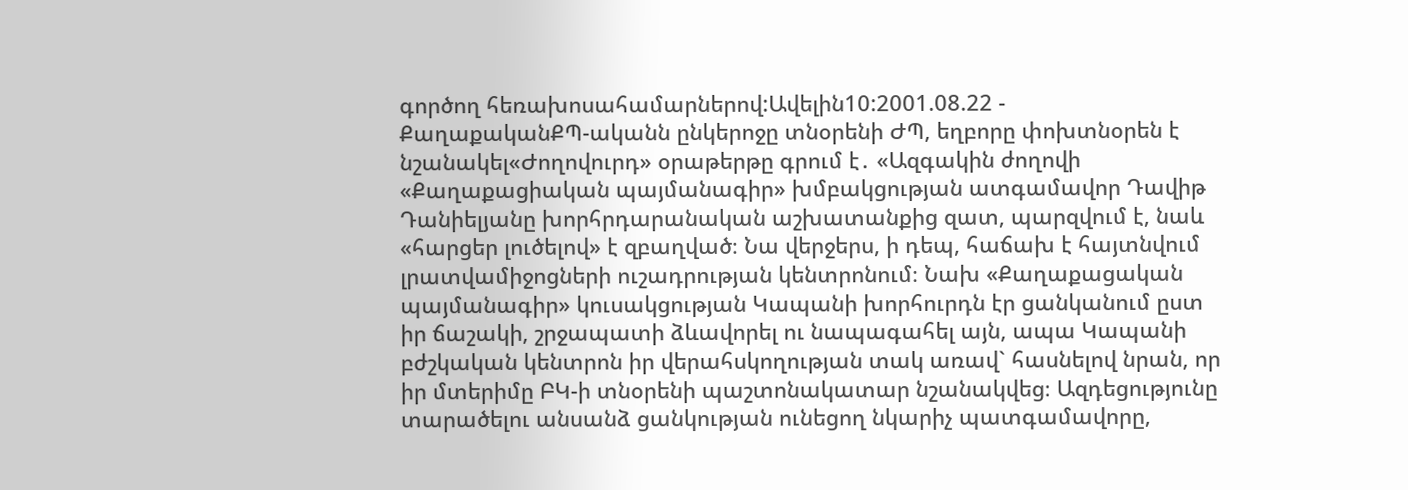գործող հեռախոսահամարներով:Ավելին10:2001.08.22 -
ՔաղաքականՔՊ-ականն ընկերոջը տնօրենի ԺՊ, եղբորը փոխտնօրեն է նշանակել«Ժողովուրդ» օրաթերթը գրում է․ «Ազգակին ժողովի «Քաղաքացիական պայմանագիր» խմբակցության ատգամավոր Դավիթ Դանիելյանը խորհրդարանական աշխատանքից զատ, պարզվում է, նաև «հարցեր լուծելով» է զբաղված։ Նա վերջերս, ի դեպ, հաճախ է հայտնվում լրատվամիջոցների ուշադրության կենտրոնում։ Նախ «Քաղաքացական պայմանագիր» կուսակցության Կապանի խորհուրդն էր ցանկանում ըստ իր ճաշակի, շրջապատի ձևավորել ու նապագահել այն, ապա Կապանի բժշկական կենտրոն իր վերահսկողության տակ առավ` հասնելով նրան, որ իր մտերիմը ԲԿ-ի տնօրենի պաշտոնակատար նշանակվեց։ Ազդեցությունը տարածելու անսանձ ցանկության ունեցող նկարիչ պատգամավորը,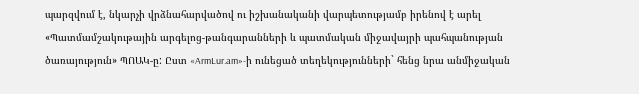պարզվում է, նկարչի վրձնահարվածով ու իշխանականի վարպետությամբ իրենով է արել «Պատմամշակութային արգելոց-թանգարանների և պատմական միջավայրի պահպանության ծառայություն» ՊՈԱԿ-ը: Ըստ «ArmLur.am»-ի ունեցած տեղեկությունների` հենց նրա անմիջական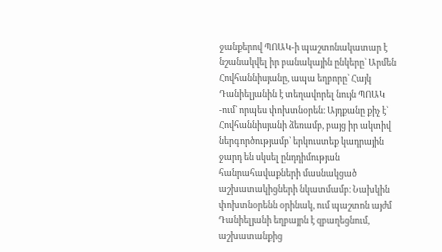ջանքերով ՊՈԱԿ-ի պաշտոնակատար է նշանակվել իր բանակային ընկերը` Արմեն Հովհաննիսյանը, ապա եղբորը` Հայկ Դանիելյանին է տեղավորել նույն ՊՈԱԿ -ում` որպես փոխտնօրեն։ Այդքանը քիչ է` Հովհաննիսյանի ձեռամբ, բայց իր ակտիվ ներգործությամբ՝ երկուստեք կադրային ջարդ են սկսել ընդդիմության հանրահավաքների մասնակցած աշխատակիցների նկատմամբ։ Նախկին փոխտնօրենն օրինակ, ում պաշտոն այժմ Դանիելյանի եղբայրն է զբաղեցնում, աշխատանքից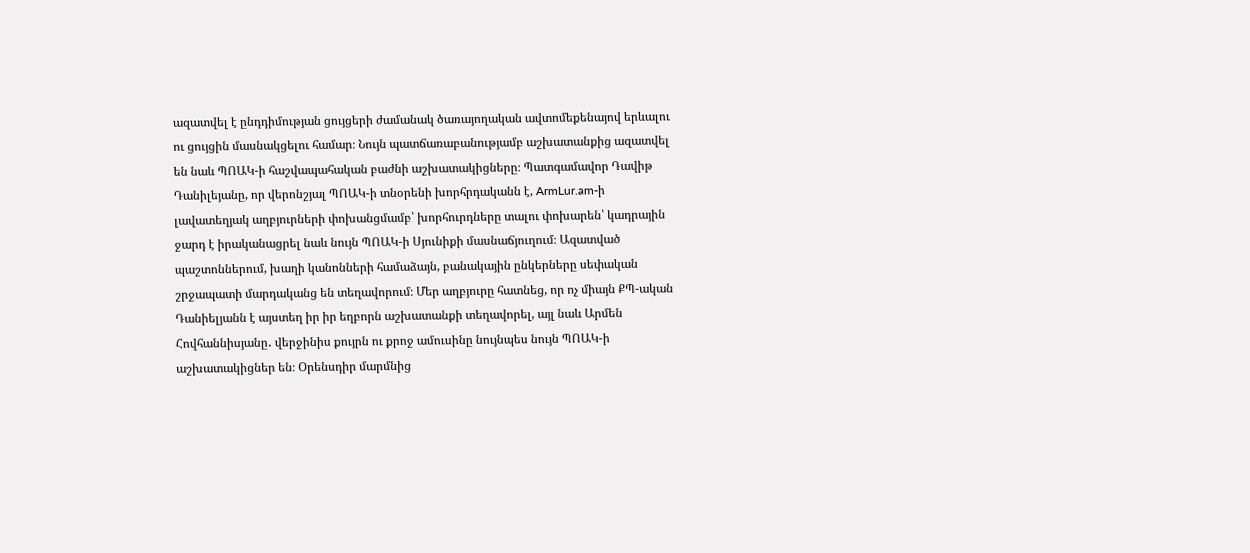ազատվել է ընդդիմության ցույցերի ժամանակ ծառայողական ավտոմեքենայով երևալու ու ցույցին մասնակցելու համար։ Նույն պատճառաբանությամբ աշխատանքից ազատվել են նաև ՊՈԱԿ-ի հաշվապահական բաժնի աշխատակիցները։ Պատգամավոր Դավիթ Դանիլեյանը, որ վերոնշյալ ՊՈԱԿ-ի տնօրենի խորհրդականն է, ArmLur.am-ի լավատեղյակ աղբյուրների փոխանցմամբ՝ խորհուրդները տալու փոխարեն՝ կադրային ջարդ է իրականացրել նաև նույն ՊՈԱԿ-ի Սյունիքի մասնաճյուղում։ Ազատված պաշտոններում, խաղի կանոնների համաձայն, բանակային ընկերները սեփական շրջապատի մարդականց են տեղավորում։ Մեր աղբյուրը հատնեց, որ ոչ միայն ՔՊ-ական Դանիելյանն է այստեղ իր իր եղբորն աշխատանքի տեղավորել, այլ նաև Արմեն Հովհաննիսյանը․ վերջինիս քույրն ու քրոջ ամուսինը նույնպես նույն ՊՈԱԿ-ի աշխատակիցներ են։ Օրենսդիր մարմնից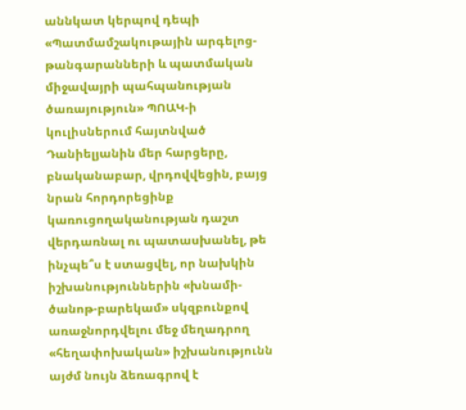աննկատ կերպով դեպի «Պատմամշակութային արգելոց-թանգարանների և պատմական միջավայրի պահպանության ծառայություն» ՊՈԱԿ-ի կուլիսներում հայտնված Դանիելյանին մեր հարցերը, բնականաբար, վրդովվեցին, բայց նրան հորդորեցինք կառուցողականության դաշտ վերդառնալ ու պատասխանել, թե ինչպե՞ս է ստացվել, որ նախկին իշխանություններին «խնամի-ծանոթ-բարեկամ» սկզբունքով առաջնորդվելու մեջ մեղադրող «հեղափոխական» իշխանությունն այժմ նույն ձեռագրով է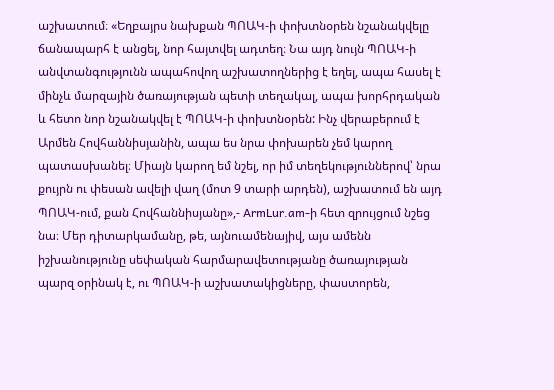աշխատում։ «Եղբայրս նախքան ՊՈԱԿ-ի փոխտնօրեն նշանակվելը ճանապարհ է անցել, նոր հայտվել ադտեղ։ Նա այդ նույն ՊՈԱԿ-ի անվտանգությունն ապահովող աշխատողներից է եղել, ապա հասել է մինչև մարզային ծառայության պետի տեղակալ, ապա խորհրդական և հետո նոր նշանակվել է ՊՈԱԿ-ի փոխտնօրեն: Ինչ վերաբերում է Արմեն Հովհաննիսյանին, ապա ես նրա փոխարեն չեմ կարող պատասխանել։ Միայն կարող եմ նշել, որ իմ տեղեկություններով՝ նրա քույրն ու փեսան ավելի վաղ (մոտ 9 տարի արդեն), աշխատում են այդ ՊՈԱԿ-ում, քան Հովհաննիսյանը»,- ArmLur.am-ի հետ զրույցում նշեց նա։ Մեր դիտարկամանը, թե, այնուամենայիվ, այս ամենն իշխանությունը սեփական հարմարավետությանը ծառայության պարզ օրինակ է, ու ՊՈԱԿ-ի աշխատակիցները, փաստորեն,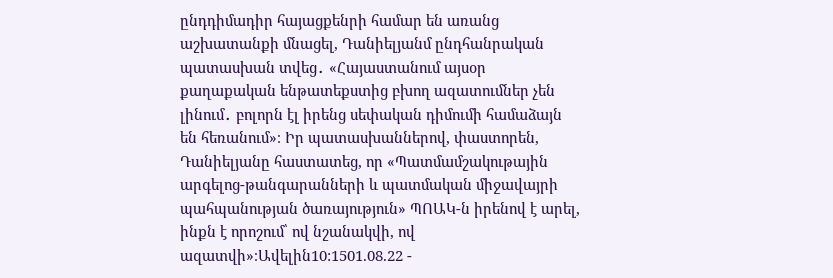ընդդիմադիր հայացքենրի համար են առանց աշխատանքի մնացել, Դանիելյանմ ընդհանրական պատասխան տվեց․ «Հայաստանում այսօր քաղաքական ենթատեքստից բխող ազատումներ չեն լինում․ բոլորն էլ իրենց սեփական դիմումի համաձայն են հեռանում»։ Իր պատասխաններով, փաստորեն, Դանիելյանը հաստատեց, որ «Պատմամշակութային արգելոց-թանգարանների և պատմական միջավայրի պահպանության ծառայություն» ՊՈԱԿ-ն իրենով է արել, ինքն է որոշում՝ ով նշանակվի, ով ազատվի»։Ավելին10:1501.08.22 -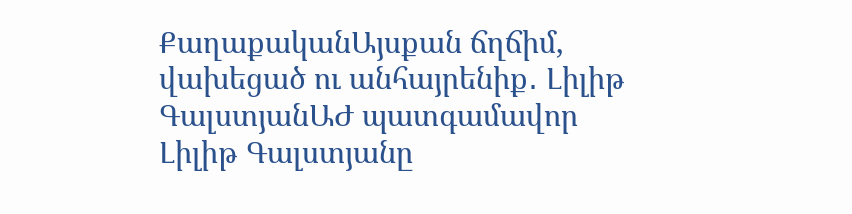ՔաղաքականԱյսքան ճղճիմ, վախեցած ու անհայրենիք․ Լիլիթ ԳալստյանԱԺ պատգամավոր Լիլիթ Գալստյանը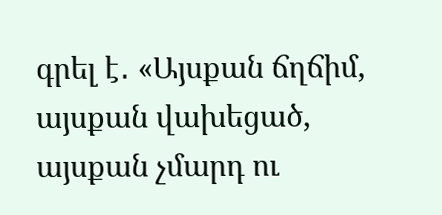գրել է․ «Այսքան ճղճիմ, այսքան վախեցած, այսքան չմարդ ու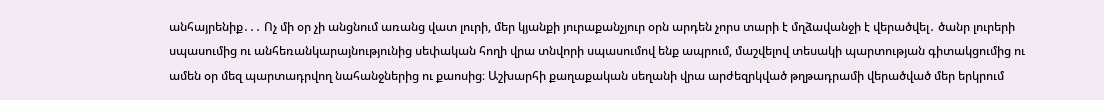անհայրենիք․․․ Ոչ մի օր չի անցնում առանց վատ լուրի, մեր կյանքի յուրաքանչյուր օրն արդեն չորս տարի է մղձավանջի է վերածվել․ ծանր լուրերի սպասումից ու անհեռանկարայնությունից սեփական հողի վրա տնվորի սպասումով ենք ապրում, մաշվելով տեսակի պարտության գիտակցումից ու ամեն օր մեզ պարտադրվող նահանջներից ու քաոսից։ Աշխարհի քաղաքական սեղանի վրա արժեզրկված թղթադրամի վերածված մեր երկրում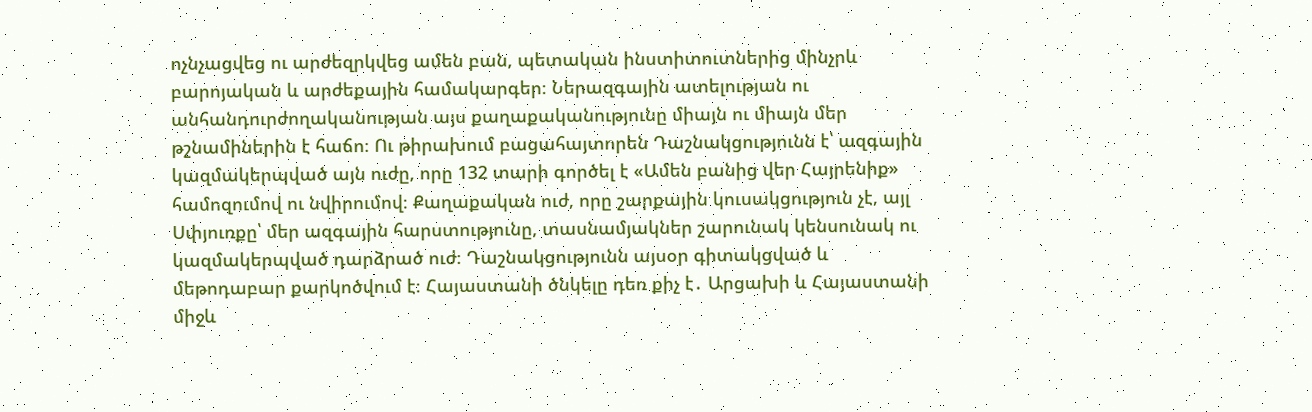ոչնչացվեց ու արժեզրկվեց ամեն բան, պետական ինստիտուտներից մինչրև բարոյական և արժեքային համակարգեր։ Ներազգային ատելության ու անհանդուրժողականության այս քաղաքականությունը միայն ու միայն մեր թշնամիներին է հաճո։ Ու թիրախում բացահայտորեն Դաշնակցությունն է՝ ազգային կազմակերպված այն ուժը, որը 132 տարի գործել է «Ամեն բանից վեր Հայրենիք» համոզումով ու նվիրումով։ Քաղաքական ուժ, որը շարքային կուսակցություն չէ, այլ Սփյուռքը՝ մեր ազգային հարստությունը, տասնամյակներ շարունակ կենսունակ ու կազմակերպված դարձրած ուժ։ Դաշնակցությունն այսօր գիտակցված և մեթոդաբար քարկոծվում է։ Հայաստանի ծնկելը դեռ քիչ է․ Արցախի և Հայաստանի միջև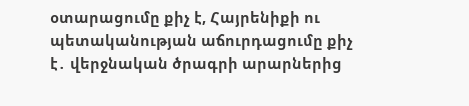օտարացումը քիչ է, Հայրենիքի ու պետականության աճուրդացումը քիչ է․ վերջնական ծրագրի արարներից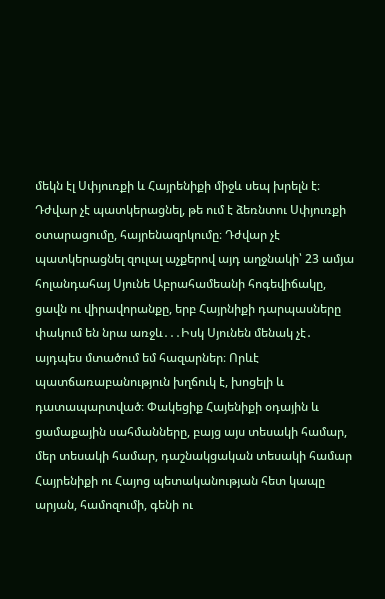մեկն էլ Սփյուռքի և Հայրենիքի միջև սեպ խրելն է։ Դժվար չէ պատկերացնել, թե ում է ձեռնտու Սփյուռքի օտարացումը, հայրենազրկումը։ Դժվար չէ պատկերացնել զուլալ աչքերով այդ աղջնակի՝ 23 ամյա հոլանդահայ Սյունե Աբրահամեանի հոգեվիճակը, ցավն ու վիրավորանքը, երբ Հայրնիքի դարպասները փակում են նրա առջև․․․Իսկ Սյունեն մենակ չէ․ այդպես մտածում եմ հազարներ։ Որևէ պատճառաբանություն խղճուկ է, խոցելի և դատապարտված։ Փակեցիք Հայենիքի օդային և ցամաքային սահմանները, բայց այս տեսակի համար, մեր տեսակի համար, դաշնակցական տեսակի համար Հայրենիքի ու Հայոց պետականության հետ կապը արյան, համոզումի, գենի ու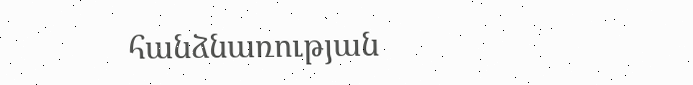հանձնառության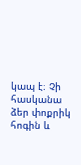կապ է։ Չի հասկանա ձեր փոքրիկ հոգին և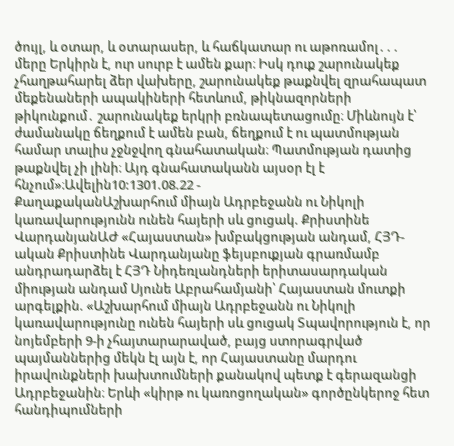ծույլ, և օտար, և օտարասեր, և հաճկատար ու աթոռամոլ․․․ մերը Երկիրն է, ուր սուրբ է ամեն քար։ Իսկ դուք շարունակեք չհաղթահարել ձեր վախերը, շարունակեք թաքնվել զրահապատ մեքենաների ապակիների հետևում, թիկնազորների թիկունքում․ շարունակեք երկրի բռնապետացումը։ Միևնույն է՝ ժամանակը ճեղքում է ամեն բան, ճեղքում է ու պատմության համար տալիս չջնջվող գնահատական։ Պատմության դատից թաքնվել չի լինի։ Այդ գնահատականն այսօր էլ է հնչում»։Ավելին10:1301.08.22 -
ՔաղաքականԱշխարհում միայն Ադրբեջանն ու Նիկոլի կառավարությունն ունեն հայերի սև ցուցակ. Քրիստինե ՎարդանյանԱԺ «Հայաստան» խմբակցության անդամ, ՀՅԴ-ական Քրիստինե Վարդանյանը ֆեյսբուքյան գրառմամբ անդրադարձել է ՀՅԴ Նիդեռլանդների երիտասարդական միության անդամ Սյունե Աբրահամյանի՝ Հայաստան մուտքի արգելքին. «Աշխարհում միայն Ադրբեջանն ու Նիկոլի կառավարությունը ունեն հայերի սև ցուցակ Տպավորություն է, որ նոյեմբերի 9-ի չհայտարարաված, բայց ստորագրված պայմաններից մեկն էլ այն է, որ Հայաստանը մարդու իրավունքների խախտումների քանակով պետք է գերազանցի Ադրբեջանին։ Երևի «կիրթ ու կառոցողական» գործընկերոջ հետ հանդիպումների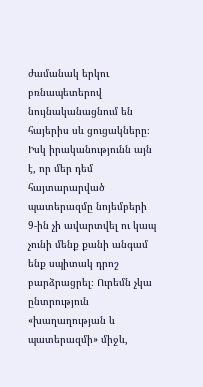ժամանակ երկու բռնապետերով նույնականացնում են հայերիս սև ցուցակները։ Իսկ իրականությունն այն է, որ մեր դեմ հայտարարված պատերազմը նոյեմբերի 9-ին չի ավարտվել ու կապ չունի մենք քանի անգամ ենք սպիտակ դրոշ բարձրացրել։ Ուրեմն չկա ընտրություն «խաղաղության և պատերազմի» միջև,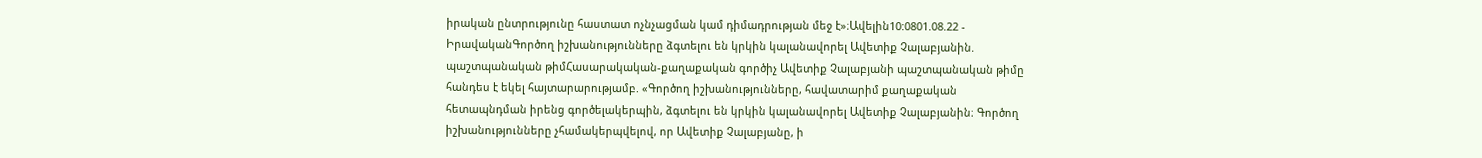իրական ընտրությունը հաստատ ոչնչացման կամ դիմադրության մեջ է»։Ավելին10:0801.08.22 -
ԻրավականԳործող իշխանությունները ձգտելու են կրկին կալանավորել Ավետիք Չալաբյանին. պաշտպանական թիմՀասարակական-քաղաքական գործիչ Ավետիք Չալաբյանի պաշտպանական թիմը հանդես է եկել հայտարարությամբ. «Գործող իշխանությունները, հավատարիմ քաղաքական հետապնդման իրենց գործելակերպին, ձգտելու են կրկին կալանավորել Ավետիք Չալաբյանին։ Գործող իշխանությունները չհամակերպվելով, որ Ավետիք Չալաբյանը, ի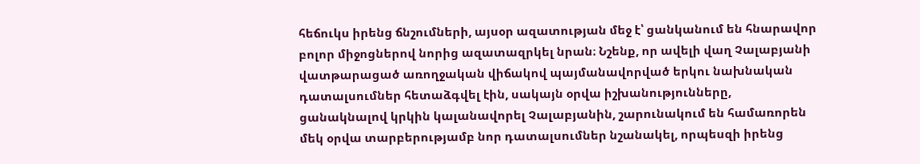հեճուկս իրենց ճնշումների, այսօր ազատության մեջ է՝ ցանկանում են հնարավոր բոլոր միջոցներով նորից ազատազրկել նրան։ Նշենք, որ ավելի վաղ Չալաբյանի վատթարացած առողջական վիճակով պայմանավորված երկու նախնական դատալսումներ հետաձգվել էին, սակայն օրվա իշխանությունները, ցանակնալով կրկին կալանավորել Չալաբյանին, շարունակում են համառորեն մեկ օրվա տարբերությամբ նոր դատալսումներ նշանակել, որպեսզի իրենց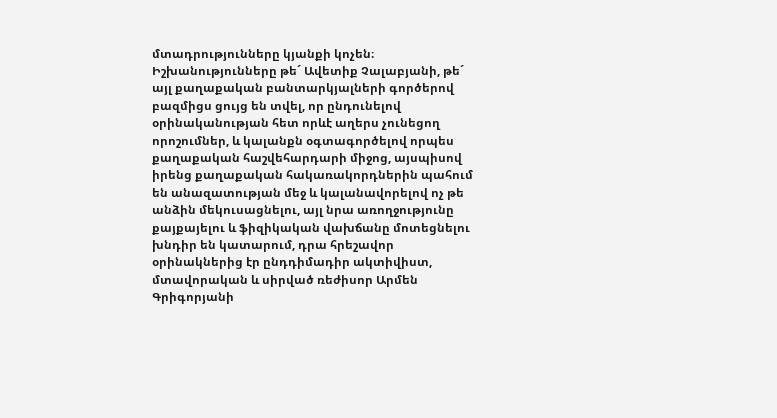մտադրությունները կյանքի կոչեն։ Իշխանությունները թե´ Ավետիք Չալաբյանի, թե´ այլ քաղաքական բանտարկյալների գործերով բազմիցս ցույց են տվել, որ ընդունելով օրինականության հետ որևէ աղերս չունեցող որոշումներ, և կալանքն օգտագործելով որպես քաղաքական հաշվեհարդարի միջոց, այսպիսով իրենց քաղաքական հակառակորդներին պահում են անազատության մեջ և կալանավորելով ոչ թե անձին մեկուսացնելու, այլ նրա առողջությունը քայքայելու և ֆիզիկական վախճանը մոտեցնելու խնդիր են կատարում, դրա հրեշավոր օրինակներից էր ընդդիմադիր ակտիվիստ, մտավորական և սիրված ռեժիսոր Արմեն Գրիգորյանի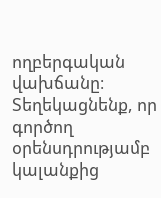ողբերգական վախճանը։ Տեղեկացնենք, որ գործող օրենսդրությամբ կալանքից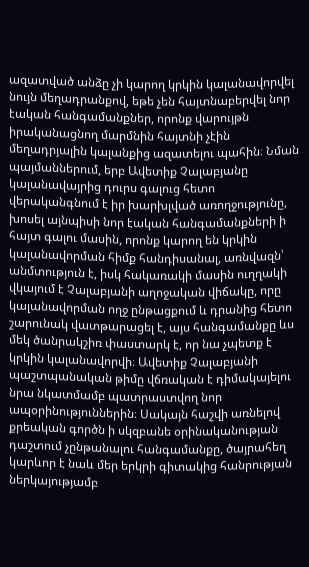ազատված անձը չի կարող կրկին կալանավորվել նույն մեղադրանքով, եթե չեն հայտնաբերվել նոր էական հանգամանքներ, որոնք վարույթն իրականացնող մարմնին հայտնի չէին մեղադրյալին կալանքից ազատելու պահին։ Նման պայմաններում, երբ Ավետիք Չալաբյանը կալանավայրից դուրս գալուց հետո վերականգնում է իր խարխլված առողջությունը, խոսել այնպիսի նոր էական հանգամանքների ի հայտ գալու մասին, որոնք կարող են կրկին կալանավորման հիմք հանդիսանալ, առնվազն՝ անմտություն է, իսկ հակառակի մասին ուղղակի վկայում է Չալաբյանի աղոջական վիճակը, որը կալանավորման ողջ ընթացքում և դրանից հետո շարունակ վատթարացել է, այս հանգամանքը ևս մեկ ծանրակշիռ փաստարկ է, որ նա չպետք է կրկին կալանավորվի։ Ավետիք Չալաբյանի պաշտպանական թիմը վճռական է դիմակայելու նրա նկատմամբ պատրաստվող նոր ապօրինություններին։ Սակայն հաշվի առնելով քրեական գործն ի սկզբանե օրինականության դաշտում չընթանալու հանգամանքը, ծայրահեղ կարևոր է նաև մեր երկրի գիտակից հանրության ներկայությամբ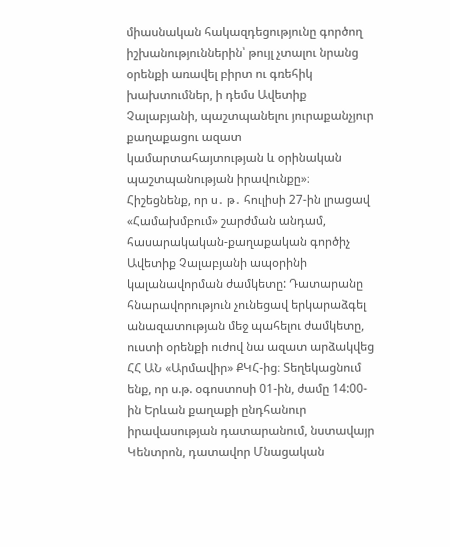միասնական հակազդեցությունը գործող իշխանություններին՝ թույլ չտալու նրանց օրենքի առավել բիրտ ու գռեհիկ խախտումներ, ի դեմս Ավետիք Չալաբյանի, պաշտպանելու յուրաքանչյուր քաղաքացու ազատ կամարտահայտության և օրինական պաշտպանության իրավունքը»։ Հիշեցնենք, որ ս․ թ․ հուլիսի 27-ին լրացավ «Համախմբում» շարժման անդամ, հասարակական-քաղաքական գործիչ Ավետիք Չալաբյանի ապօրինի կալանավորման ժամկետը: Դատարանը հնարավորություն չունեցավ երկարաձգել անազատության մեջ պահելու ժամկետը, ուստի օրենքի ուժով նա ազատ արձակվեց ՀՀ ԱՆ «Արմավիր» ՔԿՀ-ից։ Տեղեկացնում ենք, որ ս.թ. օգոստոսի 01-ին, ժամը 14:00-ին Երևան քաղաքի ընդհանուր իրավասության դատարանում, նստավայր Կենտրոն, դատավոր Մնացական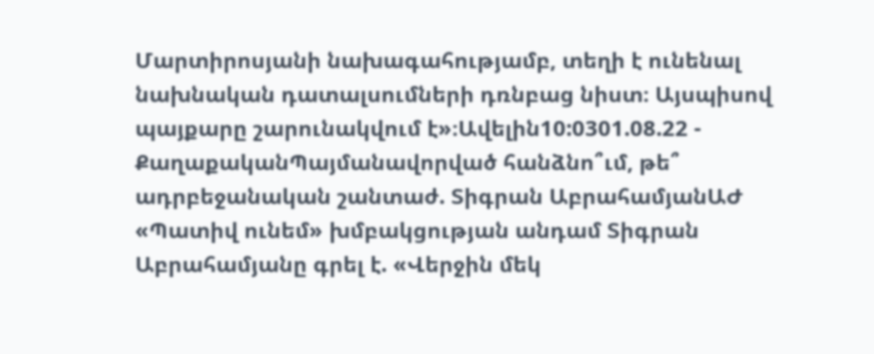Մարտիրոսյանի նախագահությամբ, տեղի է ունենալ նախնական դատալսումների դռնբաց նիստ։ Այսպիսով պայքարը շարունակվում է»։Ավելին10:0301.08.22 -
ՔաղաքականՊայմանավորված հանձնո՞ւմ, թե՞ ադրբեջանական շանտաժ. Տիգրան ԱբրահամյանԱԺ «Պատիվ ունեմ» խմբակցության անդամ Տիգրան Աբրահամյանը գրել է. «Վերջին մեկ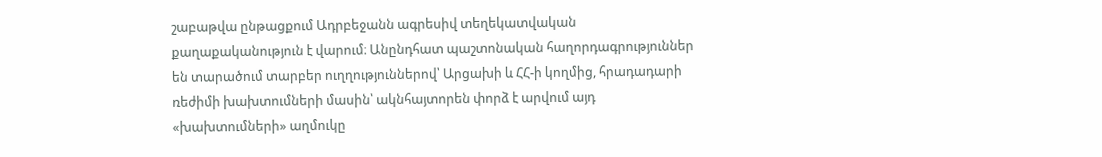շաբաթվա ընթացքում Ադրբեջանն ագրեսիվ տեղեկատվական քաղաքականություն է վարում։ Անընդհատ պաշտոնական հաղորդագրություններ են տարածում տարբեր ուղղություններով՝ Արցախի և ՀՀ-ի կողմից, հրադադարի ռեժիմի խախտումների մասին՝ ակնհայտորեն փորձ է արվում այդ «խախտումների» աղմուկը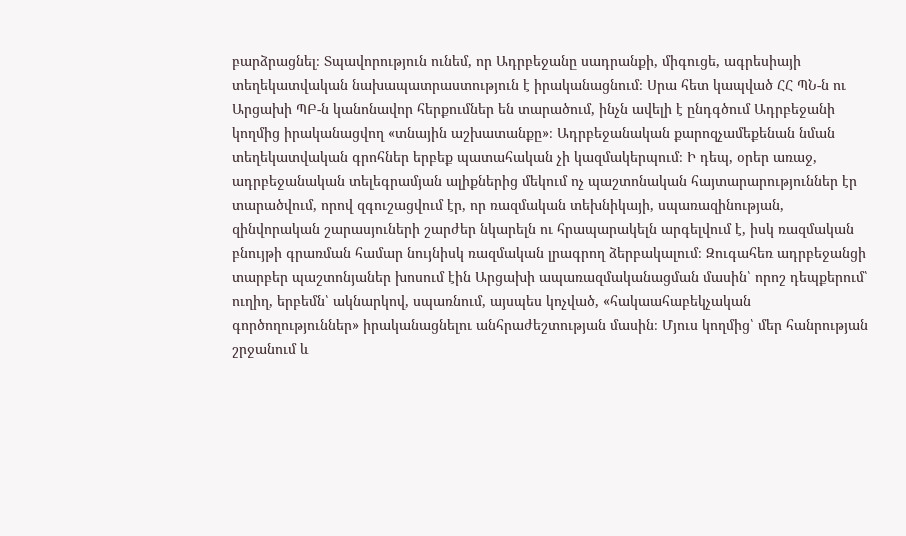բարձրացնել։ Տպավորություն ունեմ, որ Ադրբեջանը սադրանքի, միգուցե, ագրեսիայի տեղեկատվական նախապատրաստություն է իրականացնում։ Սրա հետ կապված ՀՀ ՊՆ-ն ու Արցախի ՊԲ-ն կանոնավոր հերքումներ են տարածում, ինչն ավելի է ընդգծում Ադրբեջանի կողմից իրականացվող «տնային աշխատանքը»։ Ադրբեջանական քարոզչամեքենան նման տեղեկատվական գրոհներ երբեք պատահական չի կազմակերպում։ Ի դեպ, օրեր առաջ, ադրբեջանական տելեգրամյան ալիքներից մեկում ոչ պաշտոնական հայտարարություններ էր տարածվում, որով զգուշացվում էր, որ ռազմական տեխնիկայի, սպառազինության, զինվորական շարասյուների շարժեր նկարելն ու հրապարակելն արգելվում է, իսկ ռազմական բնույթի գրառման համար նույնիսկ ռազմական լրագրող ձերբակալում։ Զուգահեռ ադրբեջանցի տարբեր պաշտոնյաներ խոսում էին Արցախի ապառազմականացման մասին՝ որոշ դեպքերում՝ ուղիղ, երբեմն՝ ակնարկով, սպառնում, այսպես կոչված, «հակաահաբեկչական գործողություններ» իրականացնելու անհրաժեշտության մասին։ Մյուս կողմից՝ մեր հանրության շրջանում և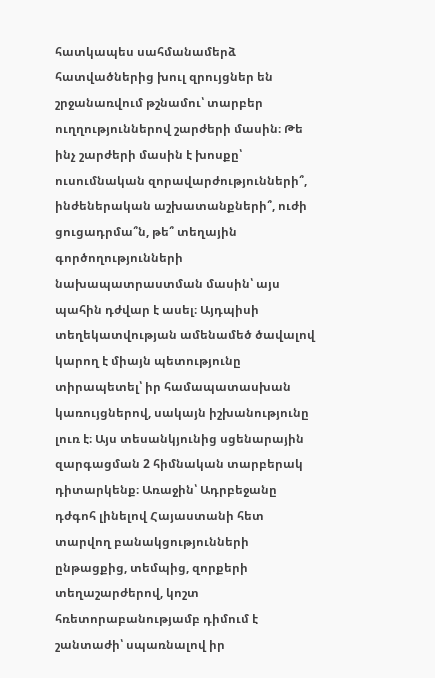հատկապես սահմանամերձ հատվածներից խուլ զրույցներ են շրջանառվում թշնամու՝ տարբեր ուղղություններով շարժերի մասին։ Թե ինչ շարժերի մասին է խոսքը՝ ուսումնական զորավարժությունների՞, ինժեներական աշխատանքների՞, ուժի ցուցադրմա՞ն, թե՞ տեղային գործողությունների նախապատրաստման մասին՝ այս պահին դժվար է ասել։ Այդպիսի տեղեկատվության ամենամեծ ծավալով կարող է միայն պետությունը տիրապետել՝ իր համապատասխան կառույցներով, սակայն իշխանությունը լուռ է։ Այս տեսանկյունից սցենարային զարգացման 2 հիմնական տարբերակ դիտարկենք։ Առաջին՝ Ադրբեջանը դժգոհ լինելով Հայաստանի հետ տարվող բանակցությունների ընթացքից, տեմպից, զորքերի տեղաշարժերով, կոշտ հռետորաբանությամբ դիմում է շանտաժի՝ սպառնալով իր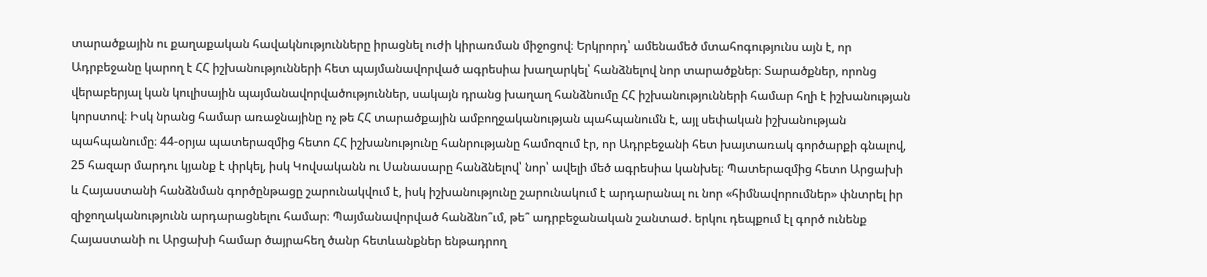տարածքային ու քաղաքական հավակնությունները իրացնել ուժի կիրառման միջոցով։ Երկրորդ՝ ամենամեծ մտահոգությունս այն է, որ Ադրբեջանը կարող է ՀՀ իշխանությունների հետ պայմանավորված ագրեսիա խաղարկել՝ հանձնելով նոր տարածքներ։ Տարածքներ, որոնց վերաբերյալ կան կուլիսային պայմանավորվածություններ, սակայն դրանց խաղաղ հանձնումը ՀՀ իշխանությունների համար հղի է իշխանության կորստով։ Իսկ նրանց համար առաջնայինը ոչ թե ՀՀ տարածքային ամբողջականության պահպանումն է, այլ սեփական իշխանության պահպանումը։ 44-օրյա պատերազմից հետո ՀՀ իշխանությունը հանրությանը համոզում էր, որ Ադրբեջանի հետ խայտառակ գործարքի գնալով, 25 հազար մարդու կյանք է փրկել, իսկ Կովսականն ու Սանասարը հանձնելով՝ նոր՝ ավելի մեծ ագրեսիա կանխել։ Պատերազմից հետո Արցախի և Հայաստանի հանձնման գործընթացը շարունակվում է, իսկ իշխանությունը շարունակում է արդարանալ ու նոր «հիմնավորումներ» փնտրել իր զիջողականությունն արդարացնելու համար։ Պայմանավորված հանձնո՞ւմ, թե՞ ադրբեջանական շանտաժ. երկու դեպքում էլ գործ ունենք Հայաստանի ու Արցախի համար ծայրահեղ ծանր հետևանքներ ենթադրող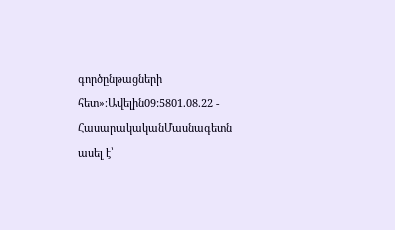գործընթացների հետ»։Ավելին09:5801.08.22 -
ՀասարակականՄասնագետն ասել է՝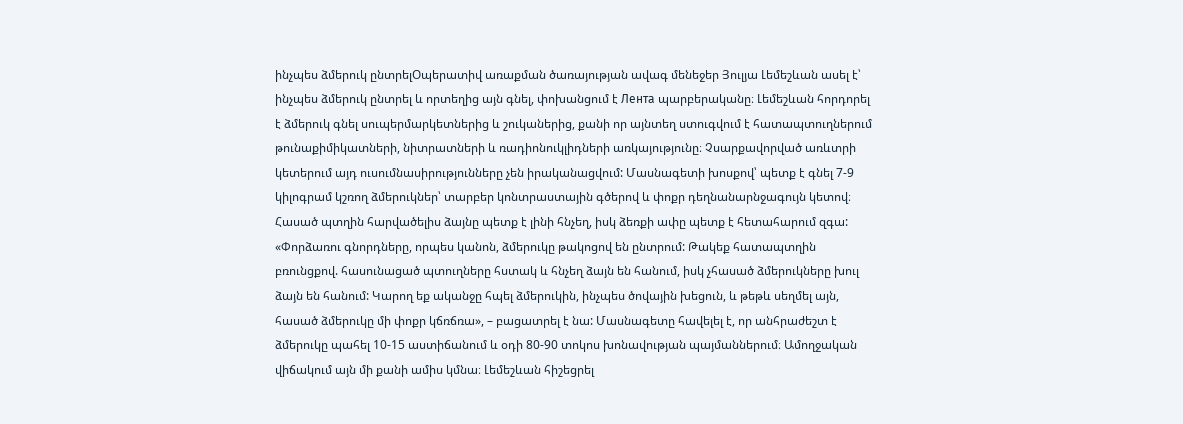ինչպես ձմերուկ ընտրելՕպերատիվ առաքման ծառայության ավագ մենեջեր Յուլյա Լեմեշևան ասել է՝ ինչպես ձմերուկ ընտրել և որտեղից այն գնել, փոխանցում է Лента պարբերականը։ Լեմեշևան հորդորել է ձմերուկ գնել սուպերմարկետներից և շուկաներից, քանի որ այնտեղ ստուգվում է հատապտուղներում թունաքիմիկատների, նիտրատների և ռադիոնուկլիդների առկայությունը։ Չսարքավորված առևտրի կետերում այդ ուսումնասիրությունները չեն իրականացվում: Մասնագետի խոսքով՝ պետք է գնել 7-9 կիլոգրամ կշռող ձմերուկներ՝ տարբեր կոնտրաստային գծերով և փոքր դեղնանարնջագույն կետով։ Հասած պտղին հարվածելիս ձայնը պետք է լինի հնչեղ, իսկ ձեռքի ափը պետք է հետահարում զգա: «Փորձառու գնորդները, որպես կանոն, ձմերուկը թակոցով են ընտրում: Թակեք հատապտղին բռունցքով. հասունացած պտուղները հստակ և հնչեղ ձայն են հանում, իսկ չհասած ձմերուկները խուլ ձայն են հանում: Կարող եք ականջը հպել ձմերուկին, ինչպես ծովային խեցուն, և թեթև սեղմել այն, հասած ձմերուկը մի փոքր կճռճռա», – բացատրել է նա: Մասնագետը հավելել է, որ անհրաժեշտ է ձմերուկը պահել 10-15 աստիճանում և օդի 80-90 տոկոս խոնավության պայմաններում։ Ամողջական վիճակում այն մի քանի ամիս կմնա։ Լեմեշևան հիշեցրել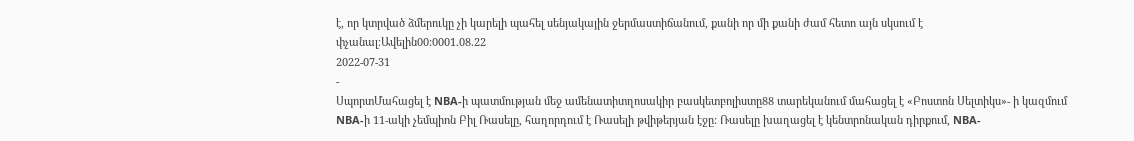է, որ կտրված ձմերուկը չի կարելի պահել սենյակային ջերմաստիճանում, քանի որ մի քանի ժամ հետո այն սկսում է փչանալ։Ավելին00:0001.08.22
2022-07-31
-
ՍպորտՄահացել է NBA-ի պատմության մեջ ամենատիտղոսակիր բասկետբոլիստը88 տարեկանում մահացել է «Բոստոն Սելտիկս»- ի կազմում NBA-ի 11-ակի չեմպիոն Բիլ Ռասելը, հաղորդում է Ռասելի թվիթերյան էջը: Ռասելը խաղացել է կենտրոնական դիրքում, NBA-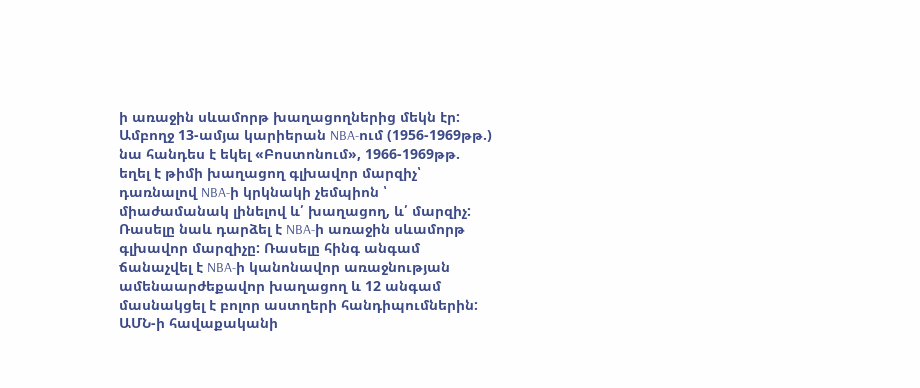ի առաջին սևամորթ խաղացողներից մեկն էր: Ամբողջ 13-ամյա կարիերան NBA-ում (1956-1969թթ.) նա հանդես է եկել «Բոստոնում», 1966-1969թթ. եղել է թիմի խաղացող գլխավոր մարզիչ՝ դառնալով NBA-ի կրկնակի չեմպիոն ՝ միաժամանակ լինելով և՛ խաղացող, և՛ մարզիչ: Ռասելը նաև դարձել է NBA-ի առաջին սևամորթ գլխավոր մարզիչը: Ռասելը հինգ անգամ ճանաչվել է NBA-ի կանոնավոր առաջնության ամենաարժեքավոր խաղացող և 12 անգամ մասնակցել է բոլոր աստղերի հանդիպումներին: ԱՄՆ-ի հավաքականի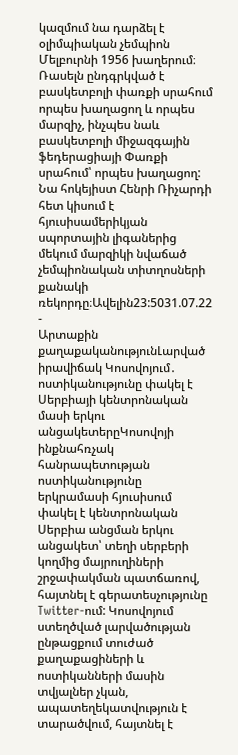կազմում նա դարձել է օլիմպիական չեմպիոն Մելբուրնի 1956 խաղերում։ Ռասելն ընդգրկված է բասկետբոլի փառքի սրահում որպես խաղացող և որպես մարզիչ, ինչպես նաև բասկետբոլի միջազգային ֆեդերացիայի Փառքի սրահում՝ որպես խաղացող: Նա հոկեյիստ Հենրի Ռիչարդի հետ կիսում է հյուսիսամերիկյան սպորտային լիգաներից մեկում մարզիկի նվաճած չեմպիոնական տիտղոսների քանակի ռեկորդը։Ավելին23:5031.07.22 -
Արտաքին քաղաքականությունԼարված իրավիճակ Կոսովոյում․ ոստիկանությունը փակել է Սերբիայի կենտրոնական մասի երկու անցակետերըԿոսովոյի ինքնահռչակ հանրապետության ոստիկանությունը երկրամասի հյուսիսում փակել է կենտրոնական Սերբիա անցման երկու անցակետ՝ տեղի սերբերի կողմից մայրուղիների շրջափակման պատճառով, հայտնել է գերատեսչությունը Twitter-ում: Կոսովոյում ստեղծված լարվածության ընթացքում տուժած քաղաքացիների և ոստիկանների մասին տվյալներ չկան, ապատեղեկատվություն է տարածվում, հայտնել է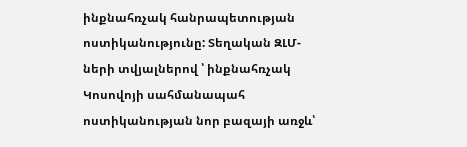ինքնահռչակ հանրապետության ոստիկանությունը: Տեղական ԶԼՄ-ների տվյալներով ՝ ինքնահռչակ Կոսովոյի սահմանապահ ոստիկանության նոր բազայի առջև՝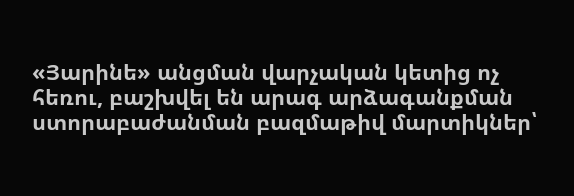«Յարինե» անցման վարչական կետից ոչ հեռու, բաշխվել են արագ արձագանքման ստորաբաժանման բազմաթիվ մարտիկներ՝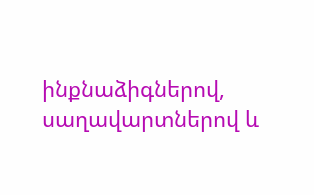ինքնաձիգներով, սաղավարտներով և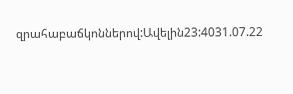զրահաբաճկոններով:Ավելին23:4031.07.22